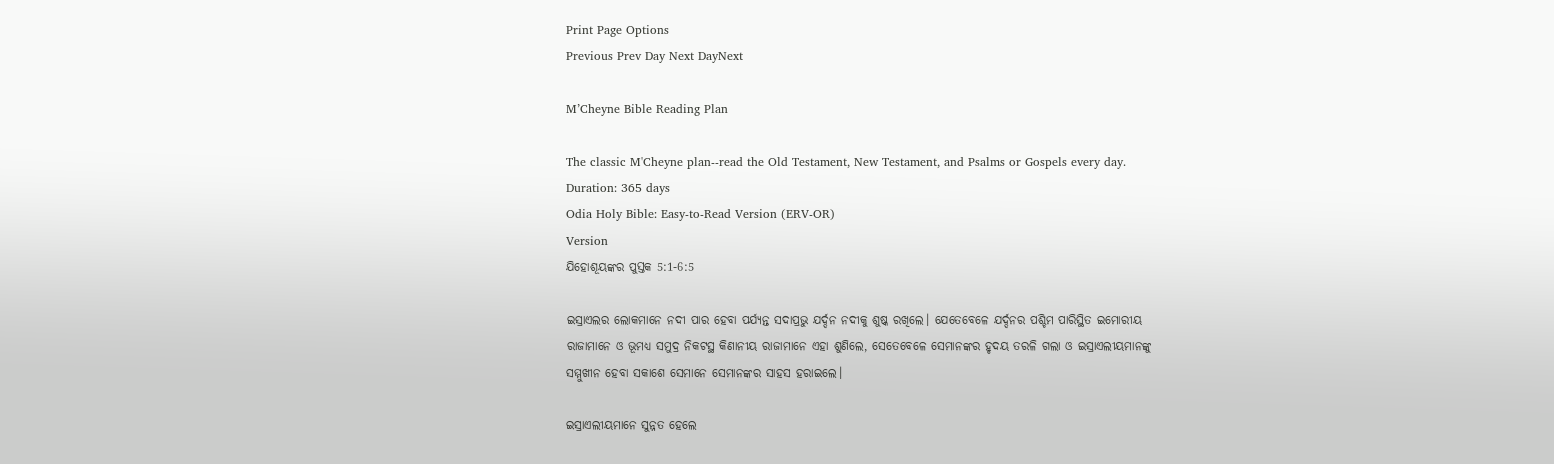Print Page Options
Previous Prev Day Next DayNext

M’Cheyne Bible Reading Plan

The classic M'Cheyne plan--read the Old Testament, New Testament, and Psalms or Gospels every day.
Duration: 365 days
Odia Holy Bible: Easy-to-Read Version (ERV-OR)
Version
ଯିହୋଶୂୟଙ୍କର ପୁସ୍ତକ 5:1-6:5

ଇସ୍ରାଏଲର ଲୋକମାନେ ନଦୀ ପାର ହେବା ପର୍ଯ୍ୟନ୍ତ ସଦାପ୍ରଭୁ ଯର୍ଦ୍ଦନ ନଦୀକୁ ଶୁଷ୍କ ରଖିଲେ। ଯେତେବେଳେ ଯର୍ଦ୍ଦନର ପଶ୍ଚିମ ପାରିସ୍ଥିତ ଇମୋରୀୟ ରାଜାମାନେ ଓ ଭୂମଧ୍ୟ ସମୁଦ୍ର ନିକଟସ୍ଥ କିଣାନୀୟ ରାଜାମାନେ ଏହା ଶୁଣିଲେ, ସେତେବେଳେ ସେମାନଙ୍କର ହୃଦୟ ତରଳି ଗଲା ଓ ଇସ୍ରାଏଲୀୟମାନଙ୍କୁ ସମ୍ମୁଖୀନ ହେବା ସକାଶେ ସେମାନେ ସେମାନଙ୍କର ସାହସ ହରାଇଲେ।

ଇସ୍ରାଏଲୀୟମାନେ ସୁନ୍ନତ ହେଲେ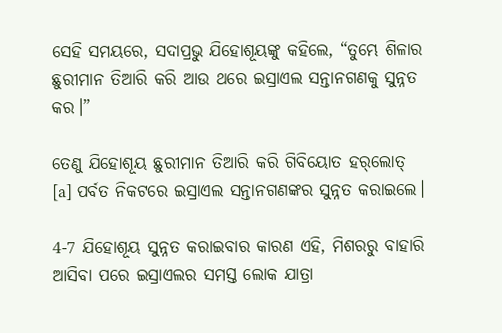ସେହି ସମୟରେ, ସଦାପ୍ରଭୁ ଯିହୋଶୂୟଙ୍କୁ କହିଲେ, “ତୁମ୍ଭେ ଶିଳାର ଛୁରୀମାନ ତିଆରି କରି ଆଉ ଥରେ ଇସ୍ରାଏଲ ସନ୍ତାନଗଣକୁ ସୁନ୍ନତ କର।”

ତେଣୁ ଯିହୋଶୂୟ ଛୁରୀମାନ ତିଆରି କରି ଗିବିୟୋତ ହ‌ର୍‌ଲୋତ୍ [a] ପର୍ବତ ନିକଟରେ ଇସ୍ରାଏଲ ସନ୍ତାନଗଣଙ୍କର ସୁନ୍ନତ କରାଇଲେ।

4-7 ଯିହୋଶୂୟ ସୁନ୍ନତ କରାଇବାର କାରଣ ଏହି, ମିଶରରୁ ବାହାରି ଆସିବା ପରେ ଇସ୍ରାଏଲର ସମସ୍ତ ଲୋକ ଯାତ୍ରା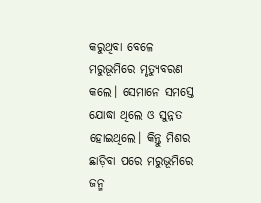କରୁଥିବା ବେଳେ ମରୁଭୂମିରେ ମୃତ୍ୟୁବରଣ କଲେ। ସେମାନେ ସମସ୍ତେ ଯୋଦ୍ଧା ଥିଲେ ଓ ସୁନ୍ନତ ହୋଇଥିଲେ। କିନ୍ତୁ ମିଶର ଛାଡ଼ିବା ପରେ ମରୁଭୂମିରେ ଜନ୍ମ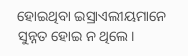ହୋଇଥିବା ଇସ୍ରାଏଲୀୟମାନେ ସୁନ୍ନତ ହୋଇ ନ ଥିଲେ।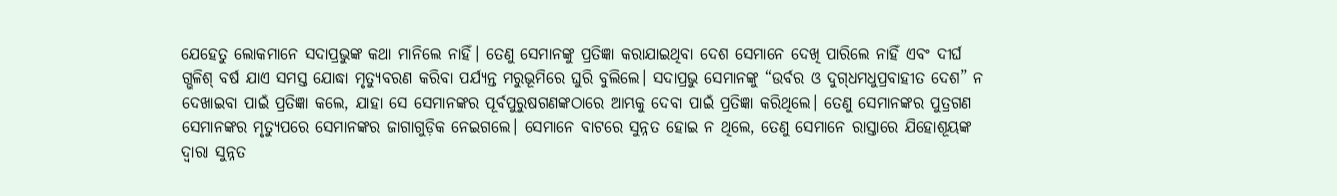ଯେହେତୁ ଲୋକମାନେ ସଦାପ୍ରଭୁଙ୍କ କଥା ମାନିଲେ ନାହିଁ। ତେଣୁ ସେମାନଙ୍କୁ ପ୍ରତିଜ୍ଞା କରାଯାଇଥିବା ଦେଶ ସେମାନେ ଦେଖି ପାରିଲେ ନାହିଁ ଏବଂ ଦୀର୍ଘ ଗ୍ଭଳିଶ୍ ବର୍ଷ ଯାଏ ସମସ୍ତ ଯୋଦ୍ଧା ମୃତ୍ୟୁବରଣ କରିବା ପର୍ଯ୍ୟନ୍ତ ମରୁଭୂମିରେ ଘୁରି ବୁଲିଲେ। ସଦାପ୍ରଭୁ ସେମାନଙ୍କୁ “ଉର୍ବର ଓ ଦୁ‌ଗ୍‌ଧମଧୁପ୍ରବାହୀତ ଦେଶ” ନ ଦେଖାଇବା ପାଇଁ ପ୍ରତିଜ୍ଞା କଲେ, ଯାହା ସେ ସେମାନଙ୍କର ପୂର୍ବପୁରୁଷଗଣଙ୍କଠାରେ ଆମ୍ଭକୁ ଦେବା ପାଇଁ ପ୍ରତିଜ୍ଞା କରିଥିଲେ। ତେଣୁ ସେମାନଙ୍କର ପୁତ୍ରଗଣ ସେମାନଙ୍କର ମୃତ୍ୟୁପରେ ସେମାନଙ୍କର ଜାଗାଗୁଡ଼ିକ ନେଇଗଲେ। ସେମାନେ ବାଟରେ ସୁନ୍ନତ ହୋଇ ନ ଥିଲେ, ତେଣୁ ସେମାନେ ରାସ୍ତାରେ ଯିହୋଶୂୟଙ୍କ ଦ୍ୱାରା ସୁନ୍ନତ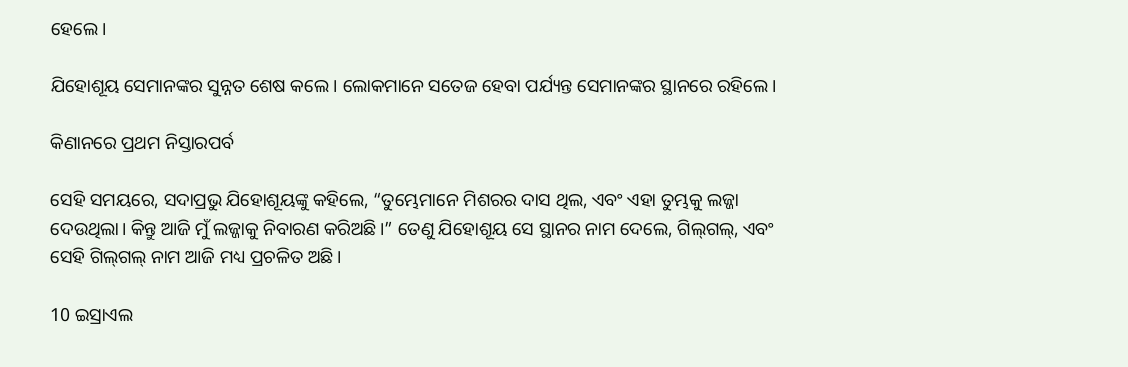ହେଲେ।

ଯିହୋଶୂୟ ସେମାନଙ୍କର ସୁନ୍ନତ ଶେଷ କଲେ। ଲୋକମାନେ ସତେଜ ହେବା ପର୍ଯ୍ୟନ୍ତ ସେମାନଙ୍କର ସ୍ଥାନରେ ରହିଲେ।

କିଣାନରେ ପ୍ରଥମ ନିସ୍ତାରପର୍ବ

ସେହି ସମୟରେ, ସଦାପ୍ରଭୁ ଯିହୋଶୂୟଙ୍କୁ କହିଲେ, “ତୁମ୍ଭେମାନେ ମିଶରର ଦାସ ଥିଲ, ଏବଂ ଏହା ତୁମ୍ଭକୁ ଲଜ୍ଜା ଦେଉଥିଲା। କିନ୍ତୁ ଆଜି ମୁଁ ଲଜ୍ଜାକୁ ନିବାରଣ କରିଅଛି।” ତେଣୁ ଯିହୋଶୂୟ ସେ ସ୍ଥାନର ନାମ ଦେଲେ, ଗି‌ଲ୍‌ଗଲ୍, ଏବଂ ସେହି ଗି‌ଲ୍‌ଗଲ୍ ନାମ ଆଜି ମଧ୍ୟ ପ୍ରଚଳିତ ଅଛି।

10 ଇସ୍ରାଏଲ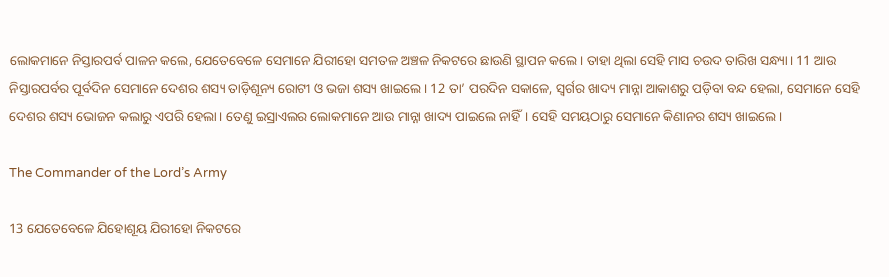ଲୋକମାନେ ନିସ୍ତାରପର୍ବ ପାଳନ କଲେ, ଯେତେବେଳେ ସେମାନେ ଯିରୀହୋ ସମତଳ ଅଞ୍ଚଳ ନିକଟରେ ଛାଉଣି ସ୍ଥାପନ କଲେ। ତାହା ଥିଲା ସେହି ମାସ ଚଉଦ ତାରିଖ ସନ୍ଧ୍ୟା। 11 ଆଉ ନିସ୍ତାରପର୍ବର ପୂର୍ବଦିନ ସେମାନେ ଦେଶର ଶସ୍ୟ ତାଡ଼ିଶୂନ୍ୟ ରୋଟୀ ଓ ଭଜା ଶସ୍ୟ ଖାଇଲେ। 12 ତା’ ପରଦିନ ସକାଳେ, ସ୍ୱର୍ଗର ଖାଦ୍ୟ ମାନ୍ନା ଆକାଶରୁ ପଡ଼ିବା ବନ୍ଦ ହେଲା, ସେମାନେ ସେହି ଦେଶର ଶସ୍ୟ ଭୋଜନ କଲାରୁ ଏପରି ହେଲା। ତେଣୁ ଇସ୍ରାଏଲର ଲୋକମାନେ ଆଉ ମାନ୍ନା ଖାଦ୍ୟ ପାଇଲେ ନାହିଁ। ସେହି ସମୟଠାରୁ ସେମାନେ କିଣାନର ଶସ୍ୟ ଖାଇଲେ।

The Commander of the Lord’s Army

13 ଯେତେବେଳେ ଯିହୋଶୂୟ ଯିରୀହୋ ନିକଟରେ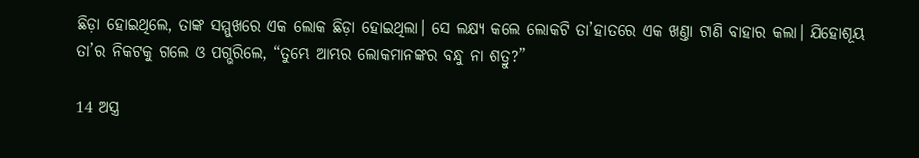ଛିଡ଼ା ହୋଇଥିଲେ, ତାଙ୍କ ସମ୍ମୁଖରେ ଏକ ଲୋକ ଛିଡ଼ା ହୋଇଥିଲା। ସେ ଲକ୍ଷ୍ୟ କଲେ ଲୋକଟି ତା’ହାତରେ ଏକ ଖଣ୍ତା ଟାଣି ବାହାର କଲା। ଯିହୋଶୂୟ ତା’ର ନିକଟକୁ ଗଲେ ଓ ପଗ୍ଭରିଲେ, “ତୁମ୍ଭେ ଆମ୍ଭର ଲୋକମାନଙ୍କର ବନ୍ଧୁ ନା ଶତ୍ରୁ?”

14 ଅସ୍ତ୍ର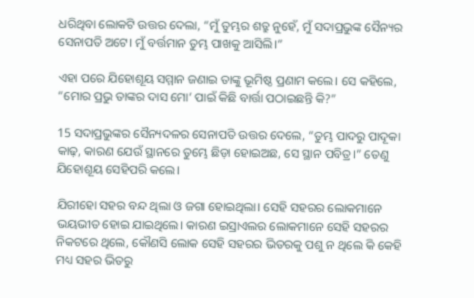ଧରିଥିବା ଲୋକଟି ଉତ୍ତର ଦେଲା, “ମୁଁ ତୁମ୍ଭର ଶତ୍ରୁ ନୁହେଁ, ମୁଁ ସଦାପ୍ରଭୁଙ୍କ ସୈନ୍ୟର ସେନାପତି ଅଟେ। ମୁଁ ବର୍ତ୍ତମାନ ତୁମ୍ଭ ପାଖକୁ ଆସିଲି।”

ଏହା ପରେ ଯିହୋଶୂୟ ସମ୍ମାନ ଜଣାଇ ତାଙ୍କୁ ଭୂମିଷ୍ଠ ପ୍ରଣାମ କଲେ। ସେ କହିଲେ, “ମୋର ପ୍ରଭୁ ତାଙ୍କର ଦାସ ମୋ’ ପାଇଁ କିଛି ବାର୍ତ୍ତା ପଠାଇଛନ୍ତି କି?”

15 ସଦାପ୍ରଭୁଙ୍କର ସୈନ୍ୟଦଳର ସେନାପତି ଉତ୍ତର ଦେଲେ, “ତୁମ୍ଭ ପାଦରୁ ପାଦୂକା କାଢ଼, କାରଣ ଯେଉଁ ସ୍ଥାନରେ ତୁମ୍ଭେ ଛିଡ଼ା ହୋଇଅଛ, ସେ ସ୍ଥାନ ପବିତ୍ର।” ତେଣୁ ଯିହୋଶୂୟ ସେହିପରି କଲେ।

ଯିରୀହୋ ସହର ବନ୍ଦ ଥିଲା ଓ ଜଗା ହୋଇଥିଲା। ସେହି ସହରର ଲୋକମାନେ ଭୟଭୀତ ହୋଇ ଯାଇଥିଲେ। କାରଣ ଇସ୍ରାଏଲର ଲୋକମାନେ ସେହି ସହରର ନିକଟରେ ଥିଲେ, କୌଣସି ଲୋକ ସେହି ସହରର ଭିତରକୁ ପଶୁ ନ ଥିଲେ କି କେହି ମଧ୍ୟ ସହର ଭିତରୁ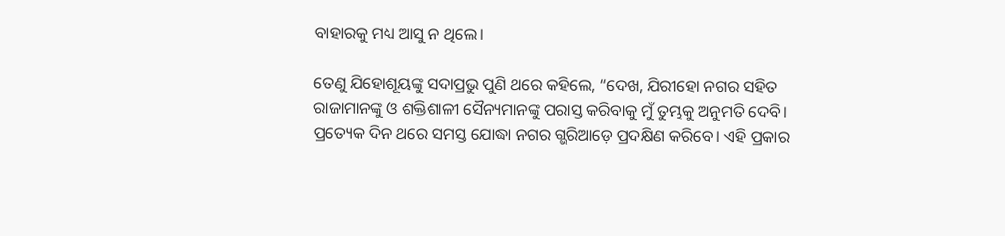ବାହାରକୁ ମଧ୍ୟ ଆସୁ ନ ଥିଲେ।

ତେଣୁ ଯିହୋଶୂୟଙ୍କୁ ସଦାପ୍ରଭୁ ପୁଣି ଥରେ କହିଲେ, “ଦେଖ, ଯିରୀହୋ ନଗର ସହିତ ରାଜାମାନଙ୍କୁ ଓ ଶକ୍ତିଶାଳୀ ସୈନ୍ୟମାନଙ୍କୁ ପରାସ୍ତ କରିବାକୁ ମୁଁ ତୁମ୍ଭକୁ ଅନୁମତି ଦେବି। ପ୍ରତ୍ୟେକ ଦିନ ଥରେ ସମସ୍ତ ଯୋଦ୍ଧା ନଗର ଗ୍ଭରିଆଡ଼େ ପ୍ରଦକ୍ଷିଣ କରିବେ। ଏହି ପ୍ରକାର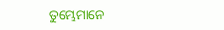ତୁମ୍ଭେମାନେ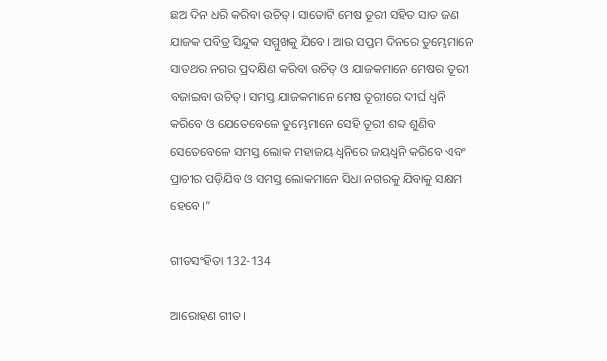ଛଅ ଦିନ ଧରି କରିବା ଉଚିତ୍। ସାତୋଟି ମେଷ ତୂରୀ ସହିତ ସାତ ଜଣ ଯାଜକ ପବିତ୍ର ସିନ୍ଦୁକ ସମ୍ମୁଖକୁ ଯିବେ। ଆଉ ସପ୍ତମ ଦିନରେ ତୁମ୍ଭେମାନେ ସାତଥର ନଗର ପ୍ରଦକ୍ଷିଣ କରିବା ଉଚିତ୍ ଓ ଯାଜକମାନେ ମେଷର ତୂରୀ ବଜାଇବା ଉଚିତ୍। ସମସ୍ତ ଯାଜକମାନେ ମେଷ ତୂରୀରେ ଦୀର୍ଘ ଧ୍ୱନି କରିବେ ଓ ଯେତେବେଳେ ତୁମ୍ଭେମାନେ ସେହି ତୂରୀ ଶବ୍ଦ ଶୁଣିବ ସେତେବେଳେ ସମସ୍ତ ଲୋକ ମହାଜୟ ଧ୍ୱନିରେ ଜୟଧ୍ୱନି କରିବେ ଏବଂ ପ୍ରାଚୀର ପଡ଼ିଯିବ ଓ ସମସ୍ତ ଲୋକମାନେ ସିଧା ନଗରକୁ ଯିବାକୁ ସକ୍ଷମ ହେବେ।”

ଗୀତସଂହିତା 132-134

ଆରୋହଣ ଗୀତ।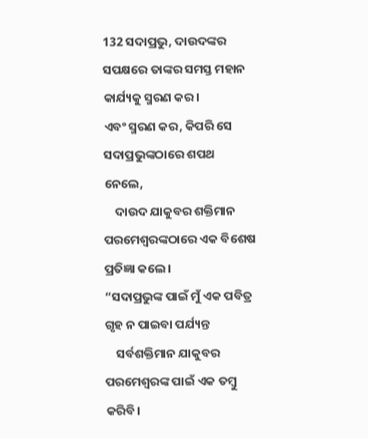132 ସଦାପ୍ରଭୁ, ଦାଉଦଙ୍କର ସପକ୍ଷରେ ତାଙ୍କର ସମସ୍ତ ମହାନ କାର୍ଯ୍ୟକୁ ସ୍ମରଣ କର।
ଏବଂ ସ୍ମରଣ କର, କିପରି ସେ ସଦାପ୍ରଭୁଙ୍କଠାରେ ଶପଥ ନେଲେ,
    ଦାଉଦ ଯାକୁବର ଶକ୍ତିମାନ ପରମେଶ୍ୱରଙ୍କଠାରେ ଏକ ବିଶେଷ ପ୍ରତିଜ୍ଞା କଲେ।
“ସଦାପ୍ରଭୁଙ୍କ ପାଇଁ ମୁଁ ଏକ ପବିତ୍ର ଗୃହ ନ ପାଇବା ପର୍ଯ୍ୟନ୍ତ
    ସର୍ବଶକ୍ତିମାନ ଯାକୁବର ପରମେଶ୍ୱରଙ୍କ ପାଇଁ ଏକ ତମ୍ବୁ କରିବି।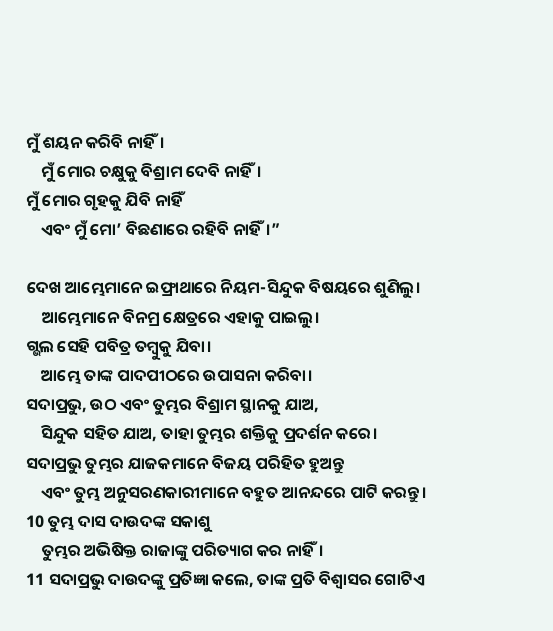ମୁଁ ଶୟନ କରିବି ନାହିଁ।
    ମୁଁ ମୋର ଚକ୍ଷୁକୁ ବିଶ୍ରାମ ଦେବି ନାହିଁ।
ମୁଁ ମୋର ଗୃହକୁ ଯିବି ନାହିଁ
    ଏବଂ ମୁଁ ମୋ’ ବିଛଣାରେ ରହିବି ନାହିଁ।”

ଦେଖ ଆମ୍ଭେମାନେ ଇଫ୍ରାଥାରେ ନିୟମ-ସିନ୍ଦୁକ ବିଷୟରେ ଶୁଣିଲୁ।
    ଆମ୍ଭେମାନେ ବିନମ୍ର କ୍ଷେତ୍ରରେ ଏହାକୁ ପାଇଲୁ।
ଗ୍ଭଲ ସେହି ପବିତ୍ର ତମ୍ବୁକୁ ଯିବା।
    ଆମ୍ଭେ ତାଙ୍କ ପାଦପୀଠରେ ଉପାସନା କରିବା।
ସଦାପ୍ରଭୁ, ଉଠ ଏବଂ ତୁମ୍ଭର ବିଶ୍ରାମ ସ୍ଥାନକୁ ଯାଅ,
    ସିନ୍ଦୁକ ସହିତ ଯାଅ, ତାହା ତୁମ୍ଭର ଶକ୍ତିକୁ ପ୍ରଦର୍ଶନ କରେ।
ସଦାପ୍ରଭୁ ତୁମ୍ଭର ଯାଜକମାନେ ବିଜୟ ପରିହିତ ହୁଅନ୍ତୁ
    ଏବଂ ତୁମ୍ଭ ଅନୁସରଣକାରୀମାନେ ବହୁତ ଆନନ୍ଦରେ ପାଟି କରନ୍ତୁ।
10 ତୁମ୍ଭ ଦାସ ଦାଉଦଙ୍କ ସକାଶୁ
    ତୁମ୍ଭର ଅଭିଷିକ୍ତ ରାଜାଙ୍କୁ ପରିତ୍ୟାଗ କର ନାହିଁ।
11 ସଦାପ୍ରଭୁ ଦାଉଦଙ୍କୁ ପ୍ରତିଜ୍ଞା କଲେ, ତାଙ୍କ ପ୍ରତି ବିଶ୍ୱାସର ଗୋଟିଏ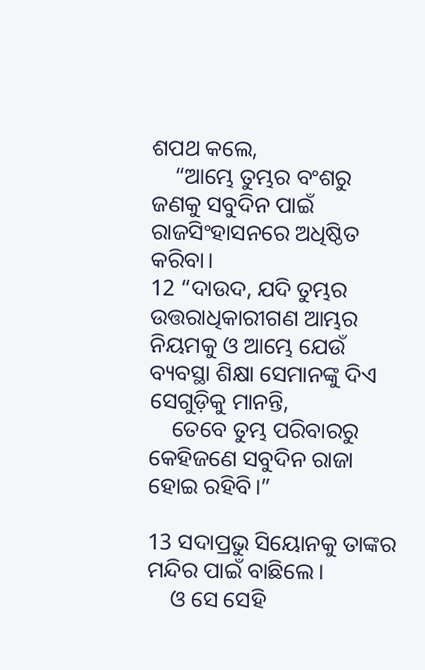ଶପଥ କଲେ,
    “ଆମ୍ଭେ ତୁମ୍ଭର ବଂଶରୁ ଜଣକୁ ସବୁଦିନ ପାଇଁ ରାଜସିଂହାସନରେ ଅଧିଷ୍ଠିତ କରିବା।
12 “ଦାଉଦ, ଯଦି ତୁମ୍ଭର ଉତ୍ତରାଧିକାରୀଗଣ ଆମ୍ଭର ନିୟମକୁ ଓ ଆମ୍ଭେ ଯେଉଁ ବ୍ୟବସ୍ଥା ଶିକ୍ଷା ସେମାନଙ୍କୁ ଦିଏ ସେଗୁଡ଼ିକୁ ମାନନ୍ତି,
    ତେବେ ତୁମ୍ଭ ପରିବାରରୁ କେହିଜଣେ ସବୁଦିନ ରାଜା ହୋଇ ରହିବି।”

13 ସଦାପ୍ରଭୁ ସିୟୋନକୁ ତାଙ୍କର ମନ୍ଦିର ପାଇଁ ବାଛିଲେ।
    ଓ ସେ ସେହି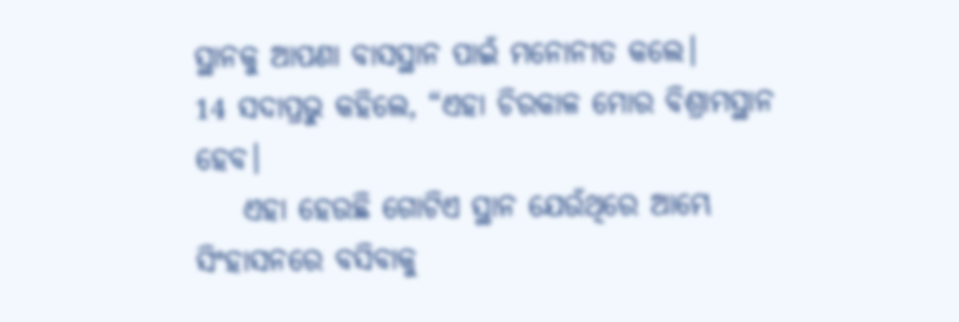ସ୍ଥାନକୁ ଆପଣା ବାସସ୍ଥାନ ପାଇଁ ମନୋନୀତ କଲେ।
14 ସଦାପ୍ରଭୁ କହିଲେ, “ଏହା ଚିରକାଳ ମୋର ବିଶ୍ରାମସ୍ଥାନ ହେବ।
    ଏହା ହେଉଛି ଗୋଟିଏ ସ୍ଥାନ ଯେଉଁଥିରେ ଆମ୍ଭେ ସିଂହାସନରେ ବସିବାକୁ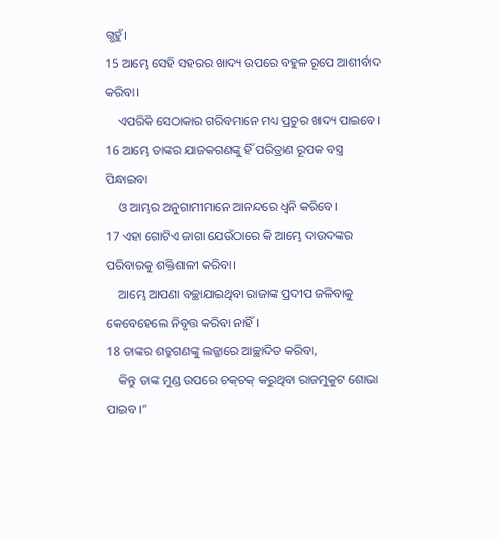ଗ୍ଭହୁଁ।
15 ଆମ୍ଭେ ସେହି ସହରର ଖାଦ୍ୟ ଉପରେ ବହୁଳ ରୂପେ ଆଶୀର୍ବାଦ କରିବା।
    ଏପରିକି ସେଠାକାର ଗରିବମାନେ ମଧ୍ୟ ପ୍ରଚୁର ଖାଦ୍ୟ ପାଇବେ।
16 ଆମ୍ଭେ ତାଙ୍କର ଯାଜକଗଣଙ୍କୁ ହିଁ ପରିତ୍ରାଣ ରୂପକ ବସ୍ତ୍ର ପିନ୍ଧାଇବା
    ଓ ଆମ୍ଭର ଅନୁଗାମୀମାନେ ଆନନ୍ଦରେ ଧ୍ୱନି କରିବେ।
17 ଏହା ଗୋଟିଏ ଜାଗା ଯେଉଁଠାରେ କି ଆମ୍ଭେ ଦାଉଦଙ୍କର ପରିବାରକୁ ଶକ୍ତିଶାଳୀ କରିବା।
    ଆମ୍ଭେ ଆପଣା ବଚ୍ଛାଯାଇଥିବା ରାଜାଙ୍କ ପ୍ରଦୀପ ଜଳିବାକୁ କେବେହେଲେ ନିବୃତ୍ତ କରିବା ନାହିଁ।
18 ତାଙ୍କର ଶତ୍ରୁଗଣଙ୍କୁ ଲଜ୍ଜାରେ ଆଚ୍ଛାଦିତ କରିବା,
    କିନ୍ତୁ ତାଙ୍କ ମୁଣ୍ଡ ଉପରେ ଚ‌କ୍‌ଚକ୍ କରୁଥିବା ରାଜମୁକୁଟ ଶୋଭା ପାଇବ।”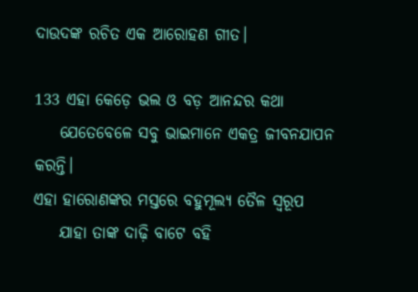ଦାଉଦଙ୍କ ରଚିତ ଏକ ଆରୋହଣ ଗୀତ।

133 ଏହା କେଡ଼େ ଭଲ ଓ ବଡ଼ ଆନନ୍ଦର କଥା
    ଯେତେବେଳେ ସବୁ ଭାଇମାନେ ଏକତ୍ର ଜୀବନଯାପନ କରନ୍ତି।
ଏହା ହାରୋଣଙ୍କର ମସ୍ତରେ ବହୁମୂଲ୍ୟ ତୈଳ ସ୍ୱରୂପ
    ଯାହା ତାଙ୍କ ଦାଢ଼ି ବାଟେ ବହି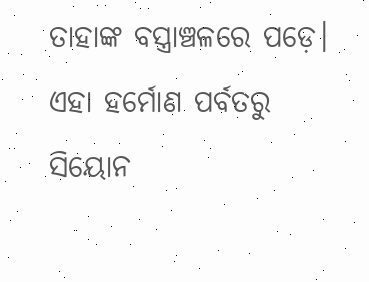ତାହାଙ୍କ ବସ୍ତ୍ରାଞ୍ଚଳରେ ପଡ଼େ।
ଏହା ହର୍ମୋଣ ପର୍ବତରୁ ସିୟୋନ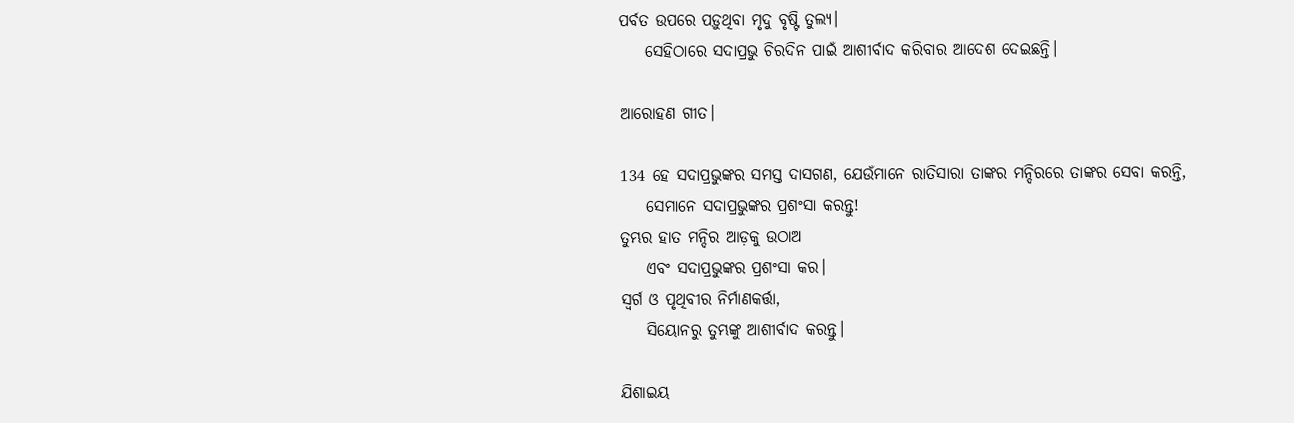ପର୍ବତ ଉପରେ ପଡ଼ୁଥିବା ମୃଦୁ ବୃଷ୍ଟି ତୁଲ୍ୟ।
    ସେହିଠାରେ ସଦାପ୍ରଭୁ ଚିରଦିନ ପାଇଁ ଆଶୀର୍ବାଦ କରିବାର ଆଦେଶ ଦେଇଛନ୍ତି।

ଆରୋହଣ ଗୀତ।

134 ହେ ସଦାପ୍ରଭୁଙ୍କର ସମସ୍ତ ଦାସଗଣ, ଯେଉଁମାନେ ରାତିସାରା ତାଙ୍କର ମନ୍ଦିରରେ ତାଙ୍କର ସେବା କରନ୍ତି,
    ସେମାନେ ସଦାପ୍ରଭୁଙ୍କର ପ୍ରଶଂସା କରନ୍ତୁ!
ତୁମ୍ଭର ହାତ ମନ୍ଦିର ଆଡ଼କୁ ଉଠାଅ
    ଏବଂ ସଦାପ୍ରଭୁଙ୍କର ପ୍ରଶଂସା କର।
ସ୍ୱର୍ଗ ଓ ପୃଥିବୀର ନିର୍ମାଣକର୍ତ୍ତା,
    ସିୟୋନରୁ ତୁମ୍ଭଙ୍କୁ ଆଶୀର୍ବାଦ କରନ୍ତୁ।

ଯିଶାଇୟ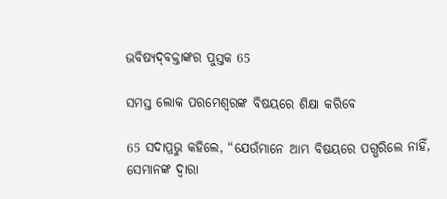ଭବିଷ୍ୟ‌ଦ୍‌ବକ୍ତାଙ୍କର ପୁସ୍ତକ 65

ସମସ୍ତ ଲୋକ ପରମେଶ୍ୱରଙ୍କ ବିଷୟରେ ଶିକ୍ଷା କରିବେ

65 ସଦାପ୍ରଭୁ କହିଲେ, “ଯେଉଁମାନେ ଆମ୍ଭ ବିଷୟରେ ପଗ୍ଭରିଲେ ନାହିଁ, ସେମାନଙ୍କ ଦ୍ୱାରା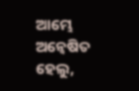ଆମ୍ଭେ ଅନ୍ୱେଷିତ ହେଲୁ,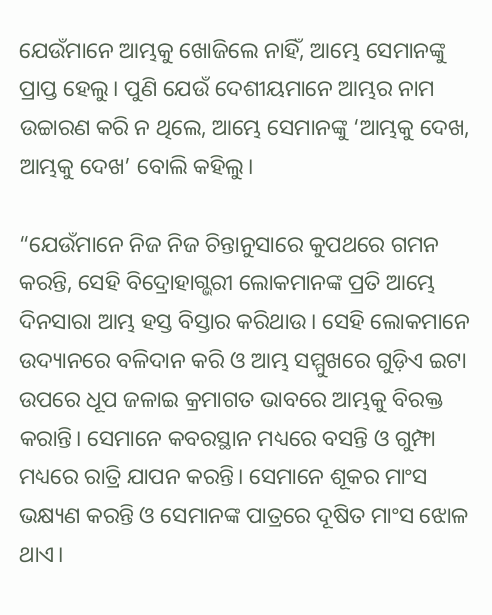ଯେଉଁମାନେ ଆମ୍ଭକୁ ଖୋଜିଲେ ନାହିଁ, ଆମ୍ଭେ ସେମାନଙ୍କୁ ପ୍ରାପ୍ତ ହେଲୁ। ପୁଣି ଯେଉଁ ଦେଶୀୟମାନେ ଆମ୍ଭର ନାମ ଉଚ୍ଚାରଣ କରି ନ ଥିଲେ, ଆମ୍ଭେ ସେମାନଙ୍କୁ ‘ଆମ୍ଭକୁ ଦେଖ, ଆମ୍ଭକୁ ଦେଖ’ ବୋଲି କହିଲୁ।

“ଯେଉଁମାନେ ନିଜ ନିଜ ଚିନ୍ତାନୁସାରେ କୁପଥରେ ଗମନ କରନ୍ତି, ସେହି ବିଦ୍ରୋହାଗ୍ଭରୀ ଲୋକମାନଙ୍କ ପ୍ରତି ଆମ୍ଭେ ଦିନସାରା ଆମ୍ଭ ହସ୍ତ ବିସ୍ତାର କରିଥାଉ। ସେହି ଲୋକମାନେ ଉଦ୍ୟାନରେ ବଳିଦାନ କରି ଓ ଆମ୍ଭ ସମ୍ମୁଖରେ ଗୁଡ଼ିଏ ଇଟା ଉପରେ ଧୂପ ଜଳାଇ କ୍ରମାଗତ ଭାବରେ ଆମ୍ଭକୁ ବିରକ୍ତ କରାନ୍ତି। ସେମାନେ କବରସ୍ଥାନ ମଧ୍ୟରେ ବସନ୍ତି ଓ ଗୁମ୍ଫା ମଧ୍ୟରେ ରାତ୍ରି ଯାପନ କରନ୍ତି। ସେମାନେ ଶୂକର ମାଂସ ଭକ୍ଷ୍ୟଣ କରନ୍ତି ଓ ସେମାନଙ୍କ ପାତ୍ରରେ ଦୂଷିତ ମାଂସ ଝୋଳ ଥାଏ।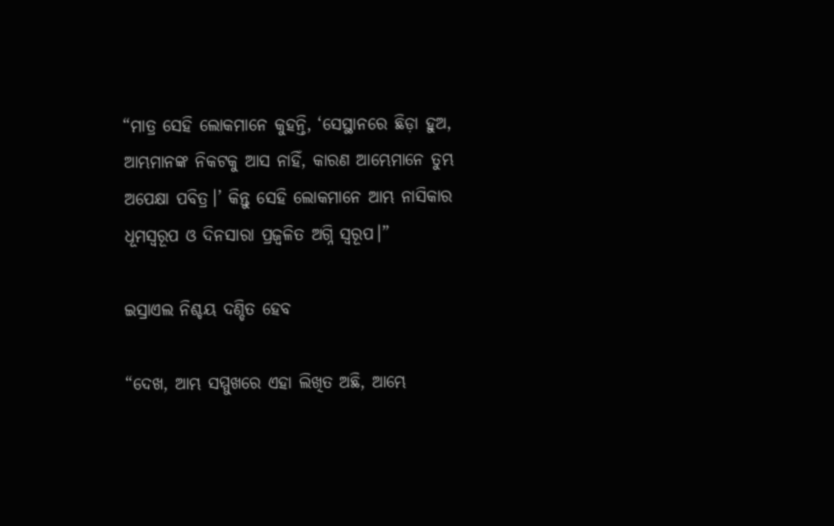“ମାତ୍ର ସେହି ଲୋକମାନେ କୁହନ୍ତି, ‘ସେସ୍ଥାନରେ ଛିଡ଼ା ହୁଅ, ଆମ୍ଭମାନଙ୍କ ନିକଟକୁ ଆସ ନାହିଁ, କାରଣ ଆମ୍ଭେମାନେ ତୁମ୍ଭ ଅପେକ୍ଷା ପବିତ୍ର।’ କିନ୍ତୁ ସେହି ଲୋକମାନେ ଆମ୍ଭ ନାସିକାର ଧୂମସ୍ୱରୂପ ଓ ଦିନସାରା ପ୍ରଜ୍ୱଳିତ ଅଗ୍ନି ସ୍ୱରୂପ।”

ଇସ୍ରାଏଲ ନିଶ୍ଚୟ ଦଣ୍ଡିତ ହେବ

“ଦେଖ, ଆମ୍ଭ ସମ୍ମୁଖରେ ଏହା ଲିଖିତ ଅଛି, ଆମ୍ଭେ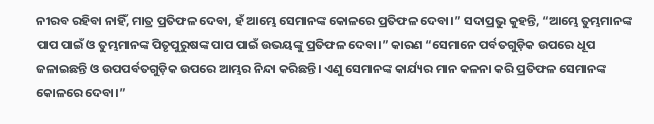ନୀରବ ରହିବା ନାହିଁ, ମାତ୍ର ପ୍ରତିଫଳ ଦେବା, ହଁ ଆମ୍ଭେ ସେମାନଙ୍କ କୋଳରେ ପ୍ରତିଫଳ ଦେବା।” ସଦାପ୍ରଭୁ କୁହନ୍ତି, “ଆମ୍ଭେ ତୁମ୍ଭମାନଙ୍କ ପାପ ପାଇଁ ଓ ତୁମ୍ଭମାନଙ୍କ ପିତୃପୁରୁଷଙ୍କ ପାପ ପାଇଁ ଉଭୟଙ୍କୁ ପ୍ରତିଫଳ ଦେବା।” କାରଣ “ସେମାନେ ପର୍ବତଗୁଡ଼ିକ ଉପରେ ଧୂପ ଜଳାଇଛନ୍ତି ଓ ଉପପର୍ବତଗୁଡ଼ିକ ଉପରେ ଆମ୍ଭର ନିନ୍ଦା କରିଛନ୍ତି। ଏଣୁ ସେମାନଙ୍କ କାର୍ଯ୍ୟର ମାନ କଳନା କରି ପ୍ରତିଫଳ ସେମାନଙ୍କ କୋଳରେ ଦେବା।”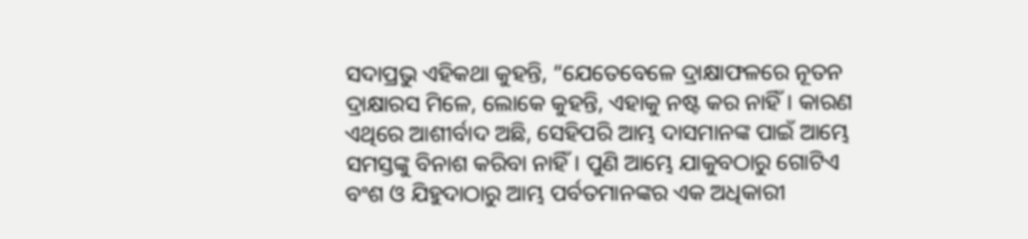ସଦାପ୍ରଭୁ ଏହିକଥା କୁହନ୍ତି, “ଯେତେବେଳେ ଦ୍ରାକ୍ଷାଫଳରେ ନୂତନ ଦ୍ରାକ୍ଷାରସ ମିଳେ, ଲୋକେ କୁହନ୍ତି, ଏହାକୁ ନଷ୍ଟ କର ନାହିଁ। କାରଣ ଏଥିରେ ଆଶୀର୍ବାଦ ଅଛି, ସେହିପରି ଆମ୍ଭ ଦାସମାନଙ୍କ ପାଇଁ ଆମ୍ଭେ ସମସ୍ତଙ୍କୁ ବିନାଶ କରିବା ନାହିଁ। ପୁଣି ଆମ୍ଭେ ଯାକୁବଠାରୁ ଗୋଟିଏ ବଂଶ ଓ ଯିହୁଦାଠାରୁ ଆମ୍ଭ ପର୍ବତମାନଙ୍କର ଏକ ଅଧିକାରୀ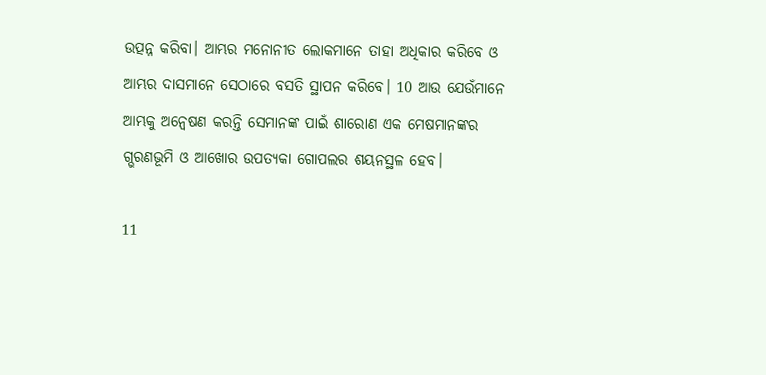ଉତ୍ପନ୍ନ କରିବା। ଆମ୍ଭର ମନୋନୀତ ଲୋକମାନେ ତାହା ଅଧିକାର କରିବେ ଓ ଆମ୍ଭର ଦାସମାନେ ସେଠାରେ ବସତି ସ୍ଥାପନ କରିବେ। 10 ଆଉ ଯେଉଁମାନେ ଆମ୍ଭକୁ ଅନ୍ୱେଷଣ କରନ୍ତି ସେମାନଙ୍କ ପାଇଁ ଶାରୋଣ ଏକ ମେଷମାନଙ୍କର ଗ୍ଭରଣଭୂମି ଓ ଆଖୋର ଉପତ୍ୟକା ଗୋପଲର ଶୟନସ୍ଥଳ ହେବ।

11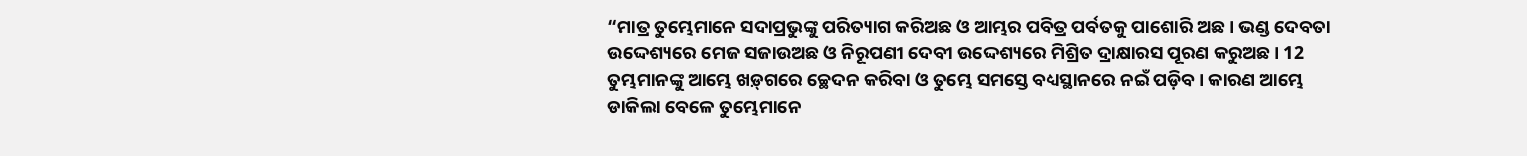“ମାତ୍ର ତୁମ୍ଭେମାନେ ସଦାପ୍ରଭୁଙ୍କୁ ପରିତ୍ୟାଗ କରିଅଛ ଓ ଆମ୍ଭର ପବିତ୍ର ପର୍ବତକୁ ପାଶୋରି ଅଛ। ଭଣ୍ଡ ଦେବତା ଉଦ୍ଦେଶ୍ୟରେ ମେଜ ସଜାଉଅଛ ଓ ନିରୂପଣୀ ଦେବୀ ଉଦ୍ଦେଶ୍ୟରେ ମିଶ୍ରିତ ଦ୍ରାକ୍ଷାରସ ପୂରଣ କରୁଅଛ। 12 ତୁମ୍ଭମାନଙ୍କୁ ଆମ୍ଭେ ‌‌ଖ‌ଡ଼୍‌ଗରେ ଚ୍ଛେଦନ କରିବା ଓ ତୁମ୍ଭେ ସମସ୍ତେ ବଧ୍ୟସ୍ଥାନରେ ନଇଁ ପଡ଼ିବ। କାରଣ ଆମ୍ଭେ ଡାକିଲା ବେଳେ ତୁମ୍ଭେମାନେ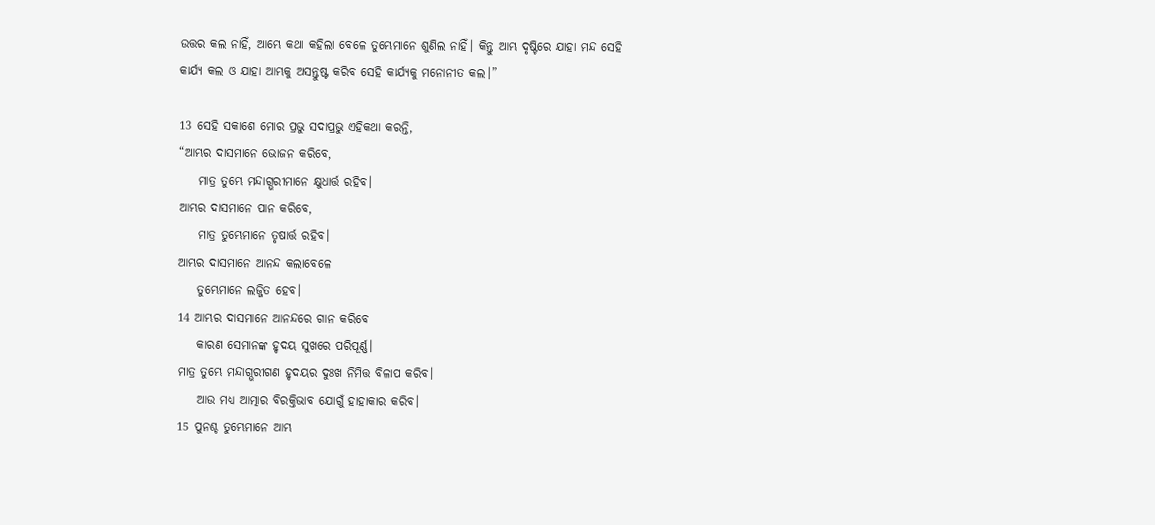ଉତ୍ତର କଲ ନାହିଁ, ଆମ୍ଭେ କଥା କହିଲା ବେଳେ ତୁମ୍ଭେମାନେ ଶୁଣିଲ ନାହିଁ। କିନ୍ତୁ ଆମ୍ଭ ଦୃଷ୍ଟିରେ ଯାହା ମନ୍ଦ ସେହି କାର୍ଯ୍ୟ କଲ ଓ ଯାହା ଆମ୍ଭକୁ ଅସନ୍ତୁଷ୍ଟ କରିବ ସେହି କାର୍ଯ୍ୟକୁ ମନୋନୀତ କଲ।”

13 ସେହି ସକାଶେ ମୋର ପ୍ରଭୁ ସଦାପ୍ରଭୁ ଏହିକଥା କରନ୍ତି,
“ଆମ୍ଭର ଦାସମାନେ ଭୋଜନ କରିବେ,
    ମାତ୍ର ତୁମ୍ଭେ ମନ୍ଦାଗ୍ଭରୀମାନେ କ୍ଷୁଧାର୍ତ୍ତ ରହିବ।
ଆମ୍ଭର ଦାସମାନେ ପାନ କରିବେ,
    ମାତ୍ର ତୁମ୍ଭେମାନେ ତୃଷାର୍ତ୍ତ ରହିବ।
ଆମ୍ଭର ଦାସମାନେ ଆନନ୍ଦ କଲାବେଳେ
    ତୁମ୍ଭେମାନେ ଲଜ୍ଜିତ ହେବ।
14 ଆମ୍ଭର ଦାସମାନେ ଆନନ୍ଦରେ ଗାନ କରିବେ
    କାରଣ ସେମାନଙ୍କ ହୃଦୟ ସୁଖରେ ପରିପୂର୍ଣ୍ଣ।
ମାତ୍ର ତୁମ୍ଭେ ମନ୍ଦାଗ୍ଭରୀଗଣ ହୃଦୟର ଦୁଃଖ ନିମିତ୍ତ ବିଳାପ କରିବ।
    ଆଉ ମଧ୍ୟ ଆତ୍ମାର ବିରକ୍ତିଭାବ ଯୋଗୁଁ ହାହାକାର କରିବ।
15 ପୁନଶ୍ଚ ତୁମ୍ଭେମାନେ ଆମ୍ଭ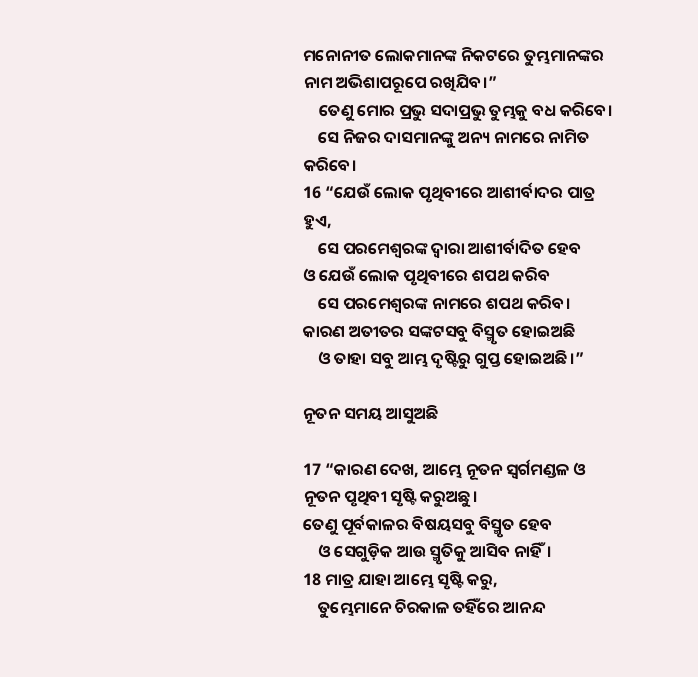ମନୋନୀତ ଲୋକମାନଙ୍କ ନିକଟରେ ତୁମ୍ଭମାନଙ୍କର ନାମ ଅଭିଶାପରୂପେ ରଖିଯିବ।”
    ତେଣୁ ମୋର ପ୍ରଭୁ ସଦାପ୍ରଭୁ ତୁମ୍ଭକୁ ବଧ କରିବେ।
    ସେ ନିଜର ଦାସମାନଙ୍କୁ ଅନ୍ୟ ନାମରେ ନାମିତ କରିବେ।
16 “ଯେଉଁ ଲୋକ ପୃଥିବୀରେ ଆଶୀର୍ବାଦର ପାତ୍ର ହୁଏ,
    ସେ ପରମେଶ୍ୱରଙ୍କ ଦ୍ୱାରା ଆଶୀର୍ବାଦିତ ହେବ
ଓ ଯେଉଁ ଲୋକ ପୃଥିବୀରେ ଶପଥ କରିବ
    ସେ ପରମେଶ୍ୱରଙ୍କ ନାମରେ ଶପଥ କରିବ।
କାରଣ ଅତୀତର ସଙ୍କଟସବୁ ବିସ୍ମୃତ ହୋଇଅଛି
    ଓ ତାହା ସବୁ ଆମ୍ଭ ଦୃଷ୍ଟିରୁ ଗୁପ୍ତ ହୋଇଅଛି।”

ନୂତନ ସମୟ ଆସୁଅଛି

17 “କାରଣ ଦେଖ, ଆମ୍ଭେ ନୂତନ ସ୍ୱର୍ଗମଣ୍ଡଳ ଓ ନୂତନ ପୃଥିବୀ ସୃଷ୍ଟି କରୁଅଛୁ।
ତେଣୁ ପୂର୍ବକାଳର ବିଷୟସବୁ ବିସ୍ମୃତ ହେବ
    ଓ ସେଗୁଡ଼ିକ ଆଉ ସ୍ମୃତିକୁ ଆସିବ ନାହିଁ।
18 ମାତ୍ର ଯାହା ଆମ୍ଭେ ସୃଷ୍ଟି କରୁ,
    ତୁମ୍ଭେମାନେ ଚିରକାଳ ତହିଁରେ ଆନନ୍ଦ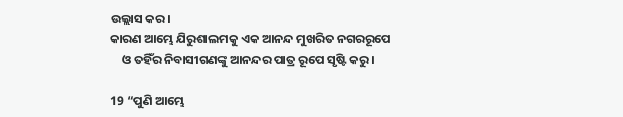ଉଲ୍ଲାସ କର।
କାରଣ ଆମ୍ଭେ ଯିରୁଶାଲମକୁ ଏକ ଆନନ୍ଦ ମୁଖରିତ ନଗରରୂପେ
    ଓ ତହିଁର ନିବାସୀଗଣଙ୍କୁ ଆନନ୍ଦର ପାତ୍ର ରୂପେ ସୃଷ୍ଟି କରୁ।

19 “ପୁଣି ଆମ୍ଭେ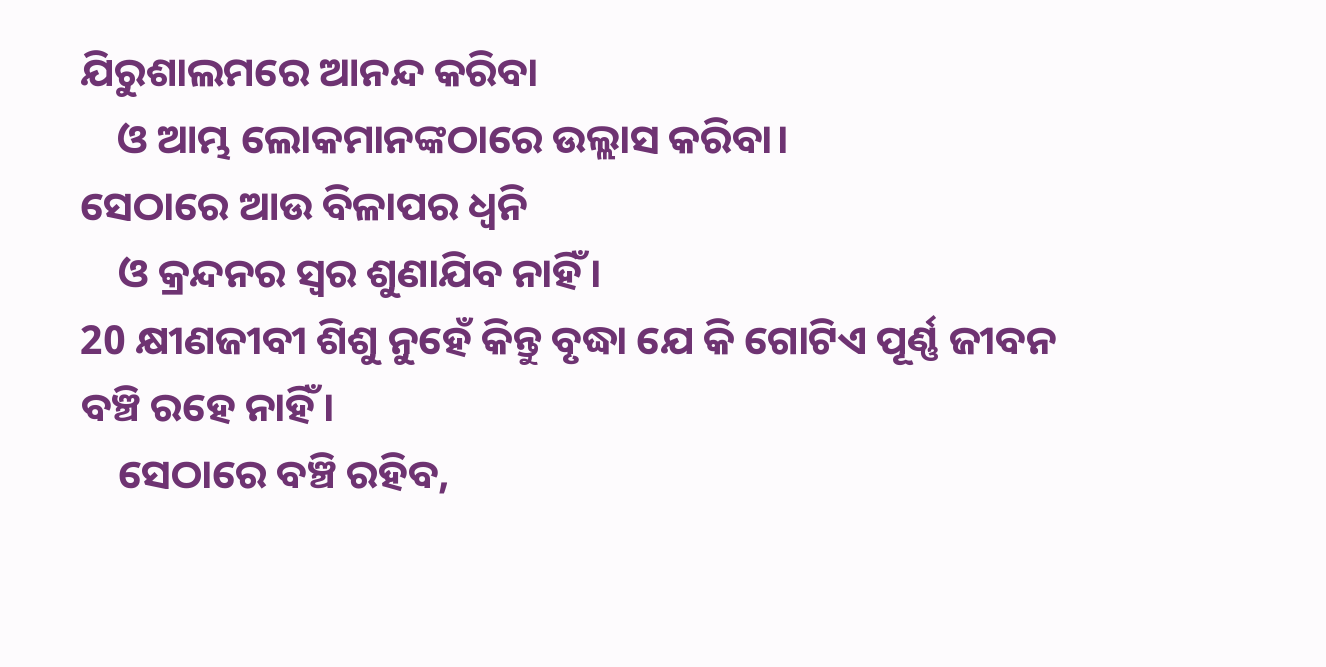ଯିରୁଶାଲମରେ ଆନନ୍ଦ କରିବା
    ଓ ଆମ୍ଭ ଲୋକମାନଙ୍କଠାରେ ଉଲ୍ଲାସ କରିବା।
ସେଠାରେ ଆଉ ବିଳାପର ଧ୍ୱନି
    ଓ କ୍ରନ୍ଦନର ସ୍ୱର ଶୁଣାଯିବ ନାହିଁ।
20 କ୍ଷୀଣଜୀବୀ ଶିଶୁ ନୁହେଁ କିନ୍ତୁ ବୃଦ୍ଧା ଯେ କି ଗୋଟିଏ ପୂର୍ଣ୍ଣ ଜୀବନ ବଞ୍ଚି ରହେ ନାହିଁ।
    ସେଠାରେ ବଞ୍ଚି ରହିବ,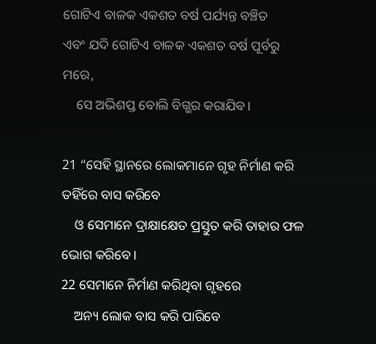ଗୋଟିଏ ବାଳକ ଏକଶତ ବର୍ଷ ପର୍ଯ୍ୟନ୍ତ ବଞ୍ଚିତ
ଏବଂ ଯଦି ଗୋଟିଏ ବାଳକ ଏକଶତ ବର୍ଷ ପୂର୍ବରୁ ମରେ,
    ସେ ଅଭିଶପ୍ତ ବୋଲି ବିଗ୍ଭର କରାଯିବ।

21 “ସେହି ସ୍ଥାନରେ ଲୋକମାନେ ଗୃହ ନିର୍ମାଣ କରି ତହିଁରେ ବାସ କରିବେ
    ଓ ସେମାନେ ଦ୍ରାକ୍ଷାକ୍ଷେତ ପ୍ରସ୍ତୁତ କରି ତାହାର ଫଳ ଭୋଗ କରିବେ।
22 ସେମାନେ ନିର୍ମାଣ କରିଥିବା ଗୃହରେ
    ଅନ୍ୟ ଲୋକ ବାସ କରି ପାରିବେ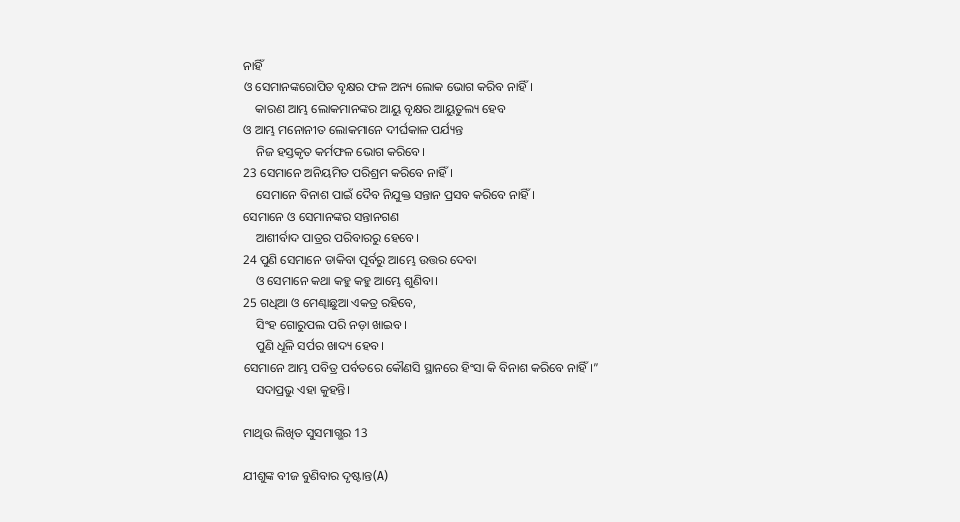ନାହିଁ
ଓ ସେମାନଙ୍କରୋପିତ ବୃକ୍ଷର ଫଳ ଅନ୍ୟ ଲୋକ ଭୋଗ କରିବ ନାହିଁ।
    କାରଣ ଆମ୍ଭ ଲୋକମାନଙ୍କର ଆୟୁ ବୃକ୍ଷର ଆୟୁତୁଲ୍ୟ ହେବ
ଓ ଆମ୍ଭ ମନୋନୀତ ଲୋକମାନେ ଦୀର୍ଘକାଳ ପର୍ଯ୍ୟନ୍ତ
    ନିଜ ହସ୍ତକୃତ କର୍ମଫଳ ଭୋଗ କରିବେ।
23 ସେମାନେ ଅନିୟମିତ ପରିଶ୍ରମ କରିବେ ନାହିଁ।
    ସେମାନେ ବିନାଶ ପାଇଁ ଦୈବ ନିଯୁକ୍ତ ସନ୍ତାନ ପ୍ରସବ କରିବେ ନାହିଁ।
ସେମାନେ ଓ ସେମାନଙ୍କର ସନ୍ତାନଗଣ
    ଆଶୀର୍ବାଦ ପାତ୍ରର ପରିବାରରୁ ହେବେ।
24 ପୁଣି ସେମାନେ ଡାକିବା ପୂର୍ବରୁ ଆମ୍ଭେ ଉତ୍ତର ଦେବା
    ଓ ସେମାନେ କଥା କହୁ କହୁ ଆମ୍ଭେ ଶୁଣିବା।
25 ଗଧିଆ ଓ ମେଣ୍ଢାଛୁଆ ଏକତ୍ର ରହିବେ,
    ସିଂହ ଗୋରୁପଲ ପରି ନଡ଼ା ଖାଇବ।
    ପୁଣି ଧୂଳି ସର୍ପର ଖାଦ୍ୟ ହେବ।
ସେମାନେ ଆମ୍ଭ ପବିତ୍ର ପର୍ବତରେ କୌଣସି ସ୍ଥାନରେ ହିଂସା କି ବିନାଶ କରିବେ ନାହିଁ।”
    ସଦାପ୍ରଭୁ ଏହା କୁହନ୍ତି।

ମାଥିଉ ଲିଖିତ ସୁସମାଗ୍ଭର 13

ଯୀଶୁଙ୍କ ବୀଜ ବୁଣିବାର ଦୃଷ୍ଟାନ୍ତ(A)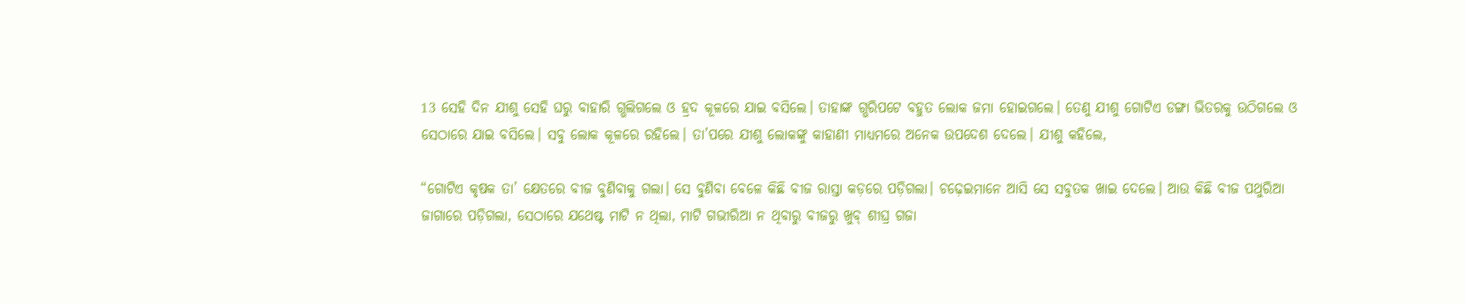13 ସେହି ଦିନ ଯୀଶୁ ସେହି ଘରୁ ବାହାରି ଗ୍ଭଲିଗଲେ ଓ ହ୍ରଦ କୂଳରେ ଯାଇ ବସିଲେ। ତାହାଙ୍କ ଗ୍ଭରିପଟେ ବହୁତ ଲୋକ ଜମା ହୋଇଗଲେ। ତେଣୁ ଯୀଶୁ ଗୋଟିଏ ଡଙ୍ଗା ଭିତରକୁ ଉଠିଗଲେ ଓ ସେଠାରେ ଯାଇ ବସିଲେ। ସବୁ ଲୋକ କୂଳରେ ରହିଲେ। ତା’ପରେ ଯୀଶୁ ଲୋକଙ୍କୁ କାହାଣୀ ମାଧ୍ୟମରେ ଅନେକ ଉପଦେଶ ଦେଲେ। ଯୀଶୁ କହିଲେ,

“ଗୋଟିଏ କୃଷକ ତା’ କ୍ଷେତରେ ବୀଜ ବୁଣିବାକୁ ଗଲା। ସେ ବୁଣିବା ବେଳେ କିଛି ବୀଜ ରାସ୍ତା କଡ଼ରେ ପଡ଼ିଗଲା। ଚଢ଼େଇମାନେ ଆସି ସେ ସବୁତକ ଖାଇ ଦେଲେ। ଆଉ କିଛି ବୀଜ ପଥୁରିଆ ଜାଗାରେ ପଡ଼ିଗଲା, ସେଠାରେ ଯଥେଷ୍ଟ ମାଟି ନ ଥିଲା, ମାଟି ଗଭୀରିଆ ନ ଥିବାରୁ ବୀଜରୁ ଖୁବ୍ ଶୀଘ୍ର ଗଜା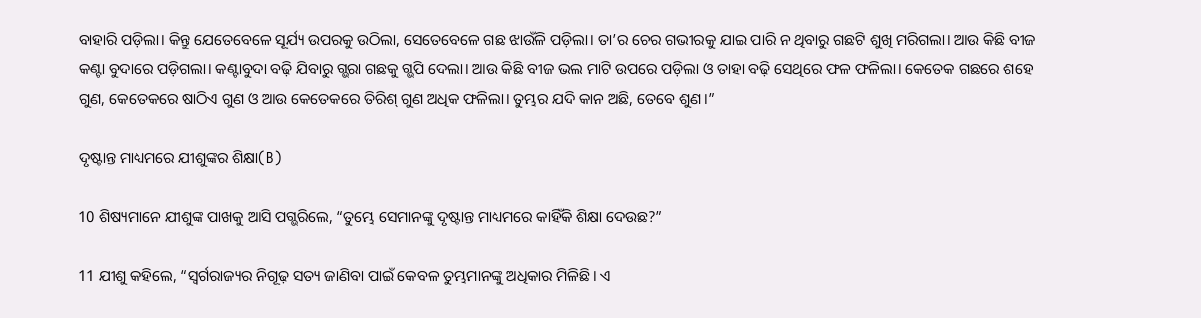ବାହାରି ପଡ଼ିଲା। କିନ୍ତୁ ଯେତେବେଳେ ସୂର୍ଯ୍ୟ ଉପରକୁ ଉଠିଲା, ସେତେବେଳେ ଗଛ ଝାଉଁଳି ପଡ଼ିଲା। ତା’ର ଚେର ଗଭୀରକୁ ଯାଇ ପାରି ନ ଥିବାରୁ ଗଛଟି ଶୁଖି ମରିଗଲା। ଆଉ କିଛି ବୀଜ କଣ୍ଟା ବୁଦାରେ ପଡ଼ିଗଲା। କଣ୍ଟାବୁଦା ବଢ଼ି ଯିବାରୁ ଗ୍ଭରା ଗଛକୁ ଗ୍ଭପି ଦେଲା। ଆଉ କିଛି ବୀଜ ଭଲ ମାଟି ଉପରେ ପଡ଼ିଲା ଓ ତାହା ବଢ଼ି ସେଥିରେ ଫଳ ଫଳିଲା। କେତେକ ଗଛରେ ଶହେ ଗୁଣ, କେତେକରେ ଷାଠିଏ ଗୁଣ ଓ ଆଉ କେତେକରେ ତିରିଶ୍ ଗୁଣ ଅଧିକ ଫଳିଲା। ତୁମ୍ଭର ଯଦି କାନ ଅଛି, ତେବେ ଶୁଣ।”

ଦୃଷ୍ଟାନ୍ତ ମାଧ୍ୟମରେ ଯୀଶୁଙ୍କର ଶିକ୍ଷା(B)

10 ଶିଷ୍ୟମାନେ ଯୀଶୁଙ୍କ ପାଖକୁ ଆସି ପଗ୍ଭରିଲେ, “ତୁମ୍ଭେ ସେମାନଙ୍କୁ ଦୃଷ୍ଟାନ୍ତ ମାଧ୍ୟମରେ କାହିଁକି ଶିକ୍ଷା ଦେଉଛ?”

11 ଯୀଶୁ କହିଲେ, “ସ୍ୱର୍ଗରାଜ୍ୟର ନିଗୂଢ଼ ସତ୍ୟ ଜାଣିବା ପାଇଁ କେବଳ ତୁମ୍ଭମାନଙ୍କୁ ଅଧିକାର ମିଳିଛି। ଏ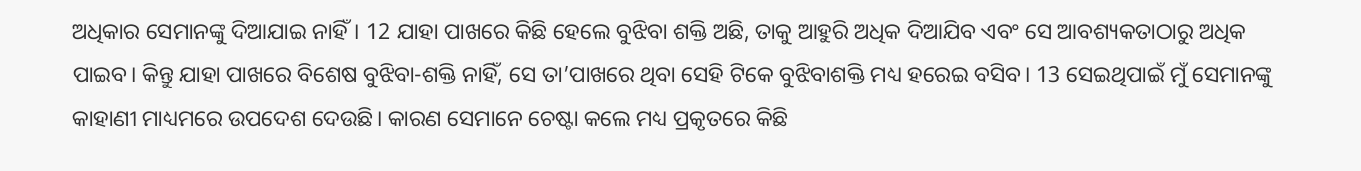ଅଧିକାର ସେମାନଙ୍କୁ ଦିଆଯାଇ ନାହିଁ। 12 ଯାହା ପାଖରେ କିଛି ହେଲେ ବୁଝିବା ଶକ୍ତି ଅଛି, ତାକୁ ଆହୁରି ଅଧିକ ଦିଆଯିବ ଏବଂ ସେ ଆବଶ୍ୟକତାଠାରୁ ଅଧିକ ପାଇବ। କିନ୍ତୁ ଯାହା ପାଖରେ ବିଶେଷ ବୁଝିବା-ଶକ୍ତି ନାହିଁ, ସେ ତା’ପାଖରେ ଥିବା ସେହି ଟିକେ ବୁଝିବାଶକ୍ତି ମଧ୍ୟ ହରେଇ ବସିବ। 13 ସେଇଥିପାଇଁ ମୁଁ ସେମାନଙ୍କୁ କାହାଣୀ ମାଧ୍ୟମରେ ଉପଦେଶ ଦେଉଛି। କାରଣ ସେମାନେ ଚେଷ୍ଟା କଲେ ମଧ୍ୟ ପ୍ରକୃତରେ କିଛି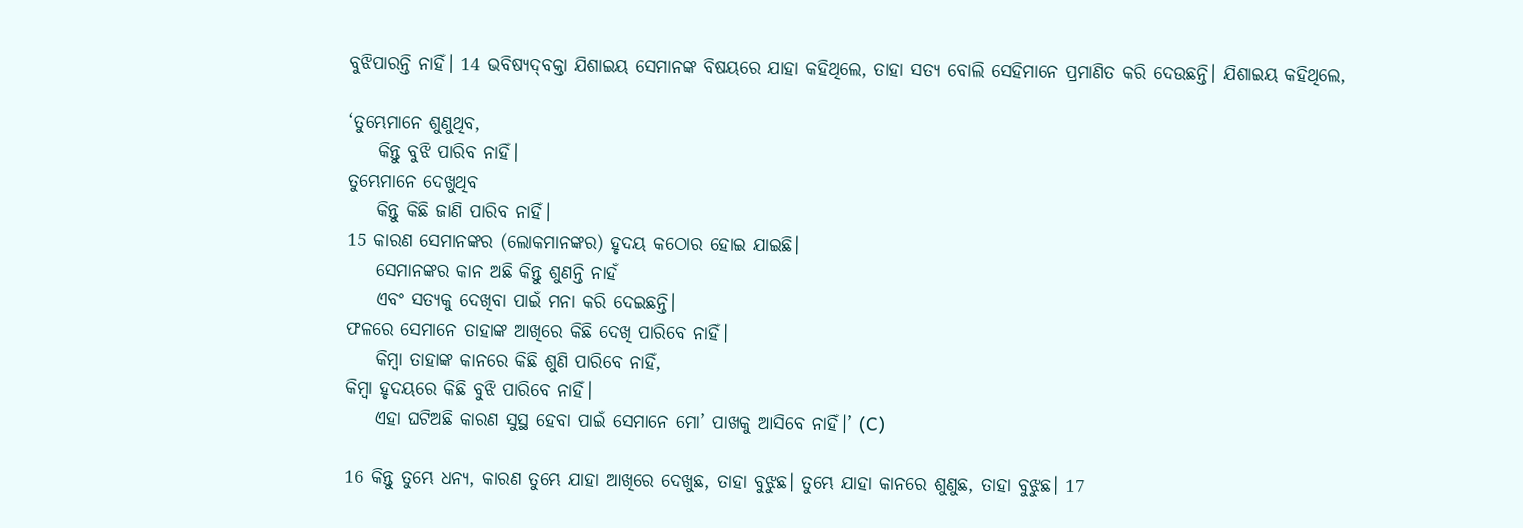ବୁଝିପାରନ୍ତି ନାହିଁ। 14 ଭବିଷ୍ୟ‌‌‌‌‌‌‌ଦ୍‌‌ବକ୍ତା ଯିଶାଇୟ ସେମାନଙ୍କ ବିଷୟରେ ଯାହା କହିଥିଲେ, ତାହା ସତ୍ୟ ବୋଲି ସେହିମାନେ ପ୍ରମାଣିତ କରି ଦେଉଛନ୍ତି। ଯିଶାଇୟ କହିଥିଲେ,

‘ତୁମ୍ଭେମାନେ ଶୁଣୁଥିବ,
    କିନ୍ତୁ ବୁଝି ପାରିବ ନାହିଁ।
ତୁମ୍ଭେମାନେ ଦେଖୁଥିବ
    କିନ୍ତୁ କିଛି ଜାଣି ପାରିବ ନାହିଁ।
15 କାରଣ ସେମାନଙ୍କର (ଲୋକମାନଙ୍କର) ହୃଦୟ କଠୋର ହୋଇ ଯାଇଛି।
    ସେମାନଙ୍କର କାନ ଅଛି କିନ୍ତୁ ଶୁଣନ୍ତି ନାହଁ
    ଏବଂ ସତ୍ୟକୁ ଦେଖିବା ପାଇଁ ମନା କରି ଦେଇଛନ୍ତି।
ଫଳରେ ସେମାନେ ତାହାଙ୍କ ଆଖିରେ କିଛି ଦେଖି ପାରିବେ ନାହିଁ।
    କିମ୍ବା ତାହାଙ୍କ କାନରେ କିଛି ଶୁଣି ପାରିବେ ନାହିଁ,
କିମ୍ବା ହୃଦୟରେ କିଛି ବୁଝି ପାରିବେ ନାହିଁ।
    ଏହା ଘଟିଅଛି କାରଣ ସୁସ୍ଥ ହେବା ପାଇଁ ସେମାନେ ମୋ’ ପାଖକୁ ଆସିବେ ନାହିଁ।’ (C)

16 କିନ୍ତୁ ତୁମ୍ଭେ ଧନ୍ୟ, କାରଣ ତୁମ୍ଭେ ଯାହା ଆଖିରେ ଦେଖୁଛ, ତାହା ବୁଝୁଛ। ତୁମ୍ଭେ ଯାହା କାନରେ ଶୁଣୁଛ, ତାହା ବୁଝୁଛ। 17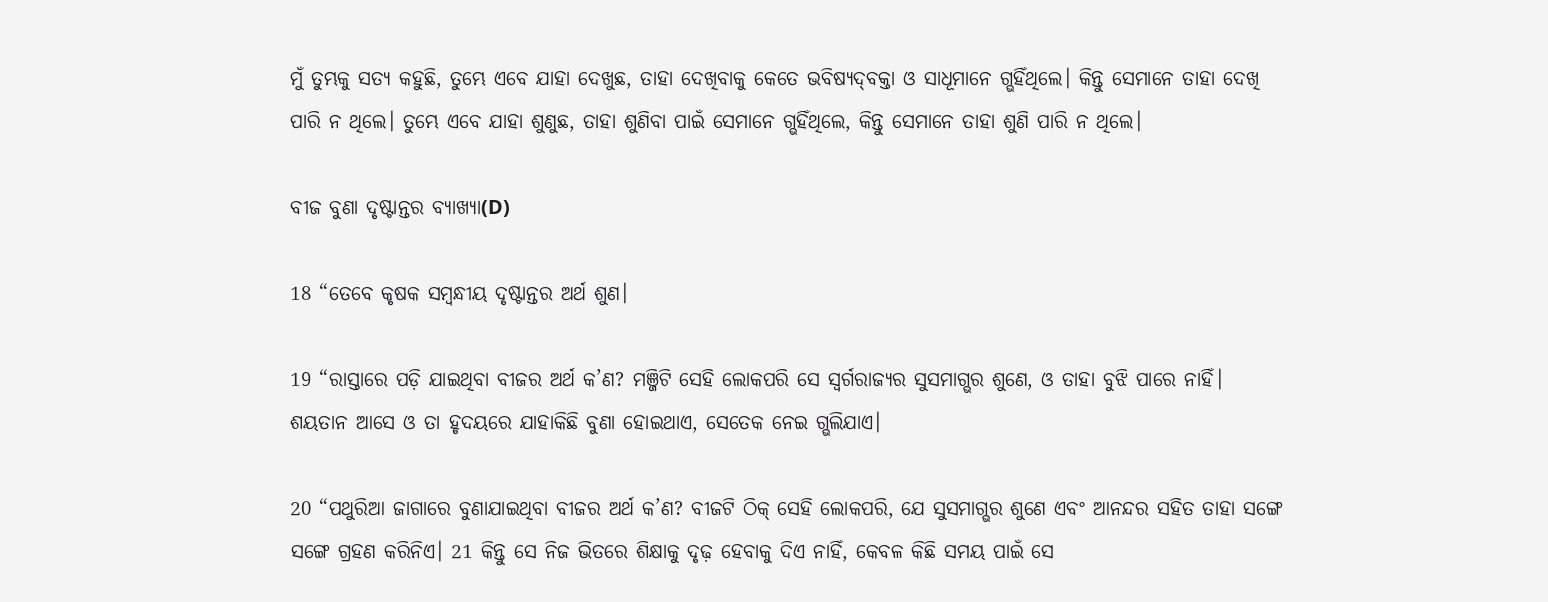ମୁଁ ତୁମ୍ଭକୁ ସତ୍ୟ କହୁଛି, ତୁମ୍ଭେ ଏବେ ଯାହା ଦେଖୁଛ, ତାହା ଦେଖିବାକୁ କେତେ ଭବିଷ୍ୟ‌‌‌‌‌‌‌ଦ୍‌‌ବକ୍ତା ଓ ସାଧୂମାନେ ଗ୍ଭହିଁଥିଲେ। କିନ୍ତୁ ସେମାନେ ତାହା ଦେଖି ପାରି ନ ଥିଲେ। ତୁମ୍ଭେ ଏବେ ଯାହା ଶୁଣୁଛ, ତାହା ଶୁଣିବା ପାଇଁ ସେମାନେ ଗ୍ଭହିଁଥିଲେ, କିନ୍ତୁ ସେମାନେ ତାହା ଶୁଣି ପାରି ନ ଥିଲେ।

ବୀଜ ବୁଣା ଦୃଷ୍ଟାନ୍ତର ବ୍ୟାଖ୍ୟା(D)

18 “ତେବେ କୃଷକ ସମ୍ବନ୍ଧୀୟ ଦୃଷ୍ଟାନ୍ତର ଅର୍ଥ ଶୁଣ।

19 “ରାସ୍ତାରେ ପଡ଼ି ଯାଇଥିବା ବୀଜର ଅର୍ଥ କ’ଣ? ମଞ୍ଜିଟି ସେହି ଲୋକପରି ସେ ସ୍ୱର୍ଗରାଜ୍ୟର ସୁସମାଗ୍ଭର ଶୁଣେ, ଓ ତାହା ବୁଝି ପାରେ ନାହିଁ। ଶୟତାନ ଆସେ ଓ ତା ହୃଦୟରେ ଯାହାକିଛି ବୁଣା ହୋଇଥାଏ, ସେତେକ ନେଇ ଗ୍ଭଲିଯାଏ।

20 “ପଥୁରିଆ ଜାଗାରେ ବୁଣାଯାଇଥିବା ବୀଜର ଅର୍ଥ କ’ଣ? ବୀଜଟି ଠିକ୍ ସେହି ଲୋକପରି, ଯେ ସୁସମାଗ୍ଭର ଶୁଣେ ଏବଂ ଆନନ୍ଦର ସହିତ ତାହା ସଙ୍ଗେ ସଙ୍ଗେ ଗ୍ରହଣ କରିନିଏ। 21 କିନ୍ତୁ ସେ ନିଜ ଭିତରେ ଶିକ୍ଷାକୁ ଦୃଢ଼ ହେବାକୁ ଦିଏ ନାହିଁ, କେବଳ କିଛି ସମୟ ପାଇଁ ସେ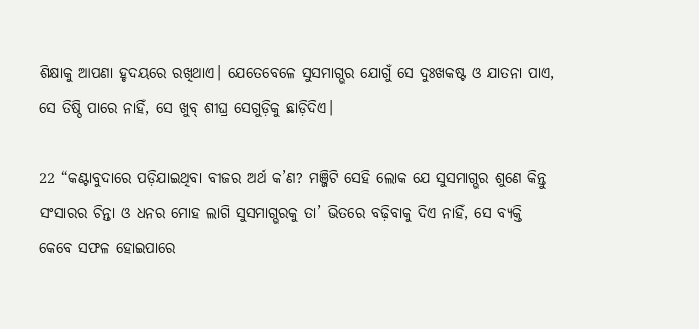ଶିକ୍ଷାକୁ ଆପଣା ହୃଦୟରେ ରଖିଥାଏ। ଯେତେବେଳେ ସୁସମାଗ୍ଭର ଯୋଗୁଁ ସେ ଦୁଃଖକଷ୍ଟ ଓ ଯାତନା ପାଏ, ସେ ତିଷ୍ଠି ପାରେ ନାହିଁ, ସେ ଖୁବ୍ ଶୀଘ୍ର ସେଗୁଡ଼ିକୁ ଛାଡ଼ିଦିଏ।

22 “କଣ୍ଟାବୁଦାରେ ପଡ଼ିଯାଇଥିବା ବୀଜର ଅର୍ଥ କ’ଣ? ମଞ୍ଜିଟି ସେହି ଲୋକ ଯେ ସୁସମାଗ୍ଭର ଶୁଣେ କିନ୍ତୁ ସଂସାରର ଚିନ୍ତା ଓ ଧନର ମୋହ ଲାଗି ସୁସମାଗ୍ଭରକୁ ତା’ ଭିତରେ ବଢ଼ିବାକୁ ଦିଏ ନାହିଁ, ସେ ବ୍ୟକ୍ତି କେବେ ସଫଳ ହୋଇପାରେ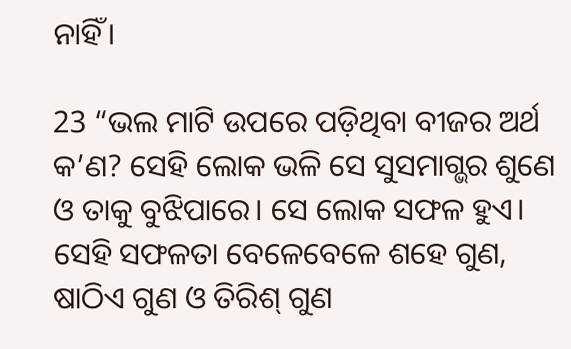ନାହିଁ।

23 “ଭଲ ମାଟି ଉପରେ ପଡ଼ିଥିବା ବୀଜର ଅର୍ଥ କ’ଣ? ସେହି ଲୋକ ଭଳି ସେ ସୁସମାଗ୍ଭର ଶୁଣେ ଓ ତାକୁ ବୁଝିପାରେ। ସେ ଲୋକ ସଫଳ ହୁଏ। ସେହି ସଫଳତା ବେଳେବେଳେ ଶହେ ଗୁଣ, ଷାଠିଏ ଗୁଣ ଓ ତିରିଶ୍ ଗୁଣ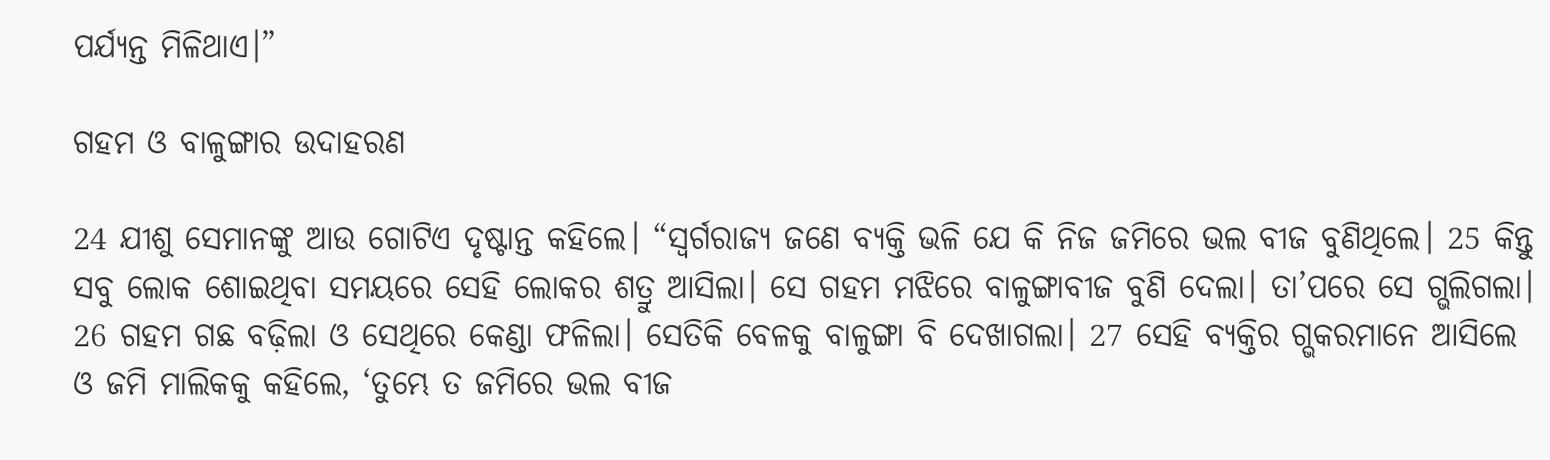ପର୍ଯ୍ୟନ୍ତ ମିଳିଥାଏ।”

ଗହମ ଓ ବାଳୁଙ୍ଗାର ଉଦାହରଣ

24 ଯୀଶୁ ସେମାନଙ୍କୁ ଆଉ ଗୋଟିଏ ଦୃଷ୍ଟାନ୍ତ କହିଲେ। “ସ୍ୱର୍ଗରାଜ୍ୟ ଜଣେ ବ୍ୟକ୍ତି ଭଳି ଯେ କି ନିଜ ଜମିରେ ଭଲ ବୀଜ ବୁଣିଥିଲେ। 25 କିନ୍ତୁ ସବୁ ଲୋକ ଶୋଇଥିବା ସମୟରେ ସେହି ଲୋକର ଶତ୍ରୁ ଆସିଲା। ସେ ଗହମ ମଝିରେ ବାଳୁଙ୍ଗାବୀଜ ବୁଣି ଦେଲା। ତା’ପରେ ସେ ଗ୍ଭଲିଗଲା। 26 ଗହମ ଗଛ ବଢ଼ିଲା ଓ ସେଥିରେ କେଣ୍ଡା ଫଳିଲା। ସେତିକି ବେଳକୁ ବାଳୁଙ୍ଗା ବି ଦେଖାଗଲା। 27 ସେହି ବ୍ୟକ୍ତିର ଗ୍ଭକରମାନେ ଆସିଲେ ଓ ଜମି ମାଲିକକୁ କହିଲେ, ‘ତୁମ୍ଭେ ତ ଜମିରେ ଭଲ ବୀଜ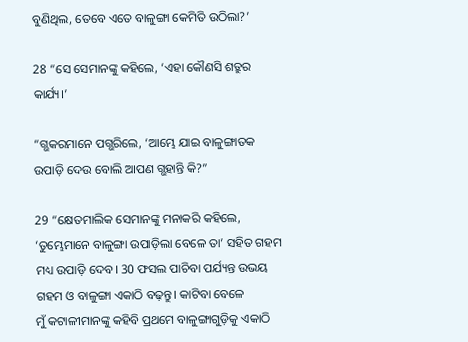ବୁଣିଥିଲ, ତେବେ ଏତେ ବାଳୁଙ୍ଗା କେମିତି ଉଠିଲା?’

28 “ସେ ସେମାନଙ୍କୁ କହିଲେ, ‘ଏହା କୌଣସି ଶତ୍ରୁର କାର୍ଯ୍ୟ।’

“ଗ୍ଭକରମାନେ ପଗ୍ଭରିଲେ, ‘ଆମ୍ଭେ ଯାଇ ବାଳୁଙ୍ଗାତକ ଉପାଡ଼ି ଦେଉ ବୋଲି ଆପଣ ଗ୍ଭହାନ୍ତି କି?”

29 “କ୍ଷେତମାଲିକ ସେମାନଙ୍କୁ ମନାକରି କହିଲେ, ‘ତୁମ୍ଭେମାନେ ବାଳୁଙ୍ଗା ଉପାଡ଼ିଲା ବେଳେ ତା’ ସହିତ ଗହମ ମଧ୍ୟ ଉପାଡ଼ି ଦେବ। 30 ଫସଲ ପାଚିବା ପର୍ଯ୍ୟନ୍ତ ଉଭୟ ଗହମ ଓ ବାଳୁଙ୍ଗା ଏକାଠି ବଢ଼ନ୍ତୁ। କାଟିବା ବେଳେ ମୁଁ ‌‌କଟାଳୀମାନଙ୍କୁ କହିବି ପ୍ରଥମେ ବାଳୁଙ୍ଗାଗୁଡ଼ିକୁ ଏକାଠି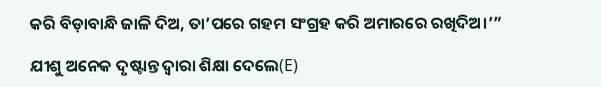କରି ବିଡ଼ାବାନ୍ଧି ଜାଳି ଦିଅ, ତା’ପରେ ଗହମ ସଂଗ୍ରହ କରି ଅମାରରେ ରଖିଦିଅ।’”

ଯୀଶୁ ଅନେକ ଦୃଷ୍ଟାନ୍ତ ଦ୍ୱାରା ଶିକ୍ଷା ଦେଲେ(E)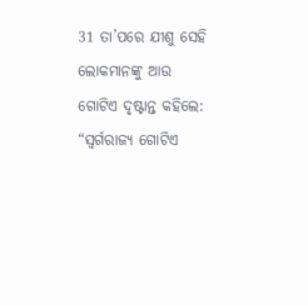31 ତା’ପରେ ଯୀଶୁ ସେହି ଲୋକମାନଙ୍କୁ ଆଉ ଗୋଟିଏ ଦୃଷ୍ଟାନ୍ତ କହିଲେ: “ସ୍ୱର୍ଗରାଜ୍ୟ ଗୋଟିଏ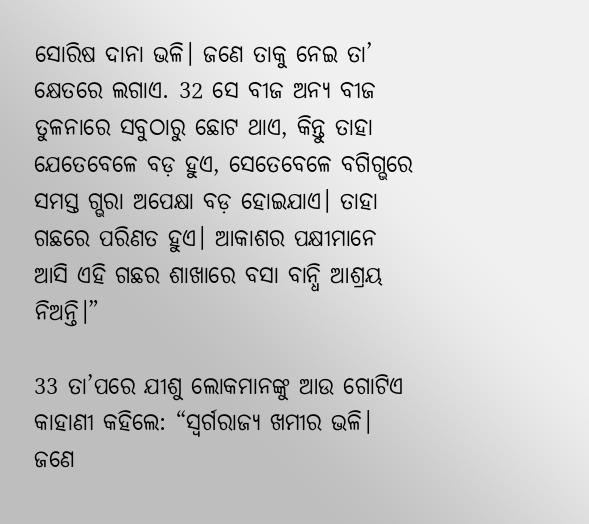ସୋରିଷ ଦାନା ଭଳି। ଜଣେ ତାକୁ ନେଇ ତା’ କ୍ଷେତରେ ଲଗାଏ. 32 ସେ ବୀଜ ଅନ୍ୟ ବୀଜ ତୁଳନାରେ ସବୁଠାରୁ ଛୋଟ ଥାଏ, କିନ୍ତୁ ତାହା ଯେତେବେଳେ ବଡ଼ ହୁଏ, ସେତେବେଳେ ବଗିଗ୍ଭରେ ସମସ୍ତ ଗ୍ଭରା ଅପେକ୍ଷା ବଡ଼ ହୋଇଯାଏ। ତାହା ଗଛରେ ପରିଣତ ହୁଏ। ଆକାଶର ପକ୍ଷୀମାନେ ଆସି ଏହି ଗଛର ଶାଖାରେ ବସା ବାନ୍ଧି ଆଶ୍ରୟ ନିଅନ୍ତି।”

33 ତା’ପରେ ଯୀଶୁ ଲୋକମାନଙ୍କୁ ଆଉ ଗୋଟିଏ କାହାଣୀ କହିଲେ: “ସ୍ୱର୍ଗରାଜ୍ୟ ଖମୀର ଭଳି। ଜଣେ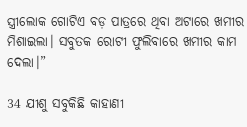ସ୍ତ୍ରୀଲୋକ ଗୋଟିଏ ବଡ଼ ପାତ୍ରରେ ଥିବା ଅଟାରେ ଖମୀର ମିଶାଇଲା। ସବୁତକ ରୋଟୀ ଫୁଲିବାରେ ଖମୀର କାମ ଦେଲା।”

34 ଯୀଶୁ ସବୁକିଛି କାହାଣୀ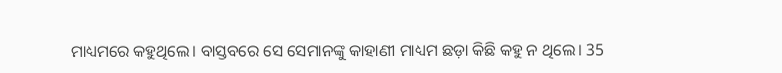ମାଧ୍ୟମରେ କହୁଥିଲେ। ବାସ୍ତବରେ ସେ ସେମାନଙ୍କୁ କାହାଣୀ ମାଧ୍ୟମ ଛଡ଼ା କିଛି କହୁ ନ ଥିଲେ। 35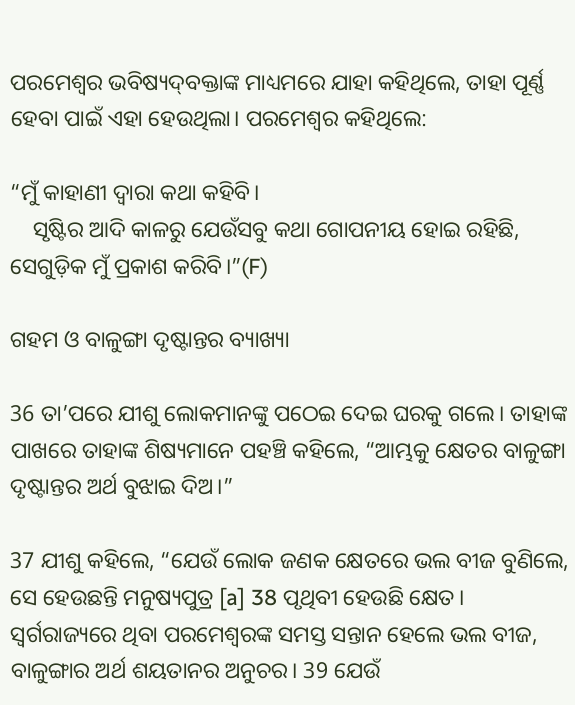ପରମେଶ୍ୱର ଭବିଷ୍ୟ‌‌‌‌‌‌‌ଦ୍‌‌ବକ୍ତାଙ୍କ ମାଧ୍ୟମରେ ଯାହା କହିଥିଲେ, ତାହା ପୂର୍ଣ୍ଣ ହେବା ପାଇଁ ଏହା ହେଉଥିଲା। ପରମେଶ୍ୱର କହିଥିଲେ:

“ମୁଁ କାହାଣୀ ଦ୍ୱାରା କଥା କହିବି।
    ସୃଷ୍ଟିର ଆଦି କାଳରୁ ଯେଉଁସବୁ କଥା ଗୋପନୀୟ ହୋଇ ରହିଛି, ସେଗୁଡ଼ିକ ମୁଁ ପ୍ରକାଶ କରିବି।”(F)

ଗହମ ଓ ବାଳୁଙ୍ଗା ଦୃଷ୍ଟାନ୍ତର ବ୍ୟାଖ୍ୟା

36 ତା’ପରେ ଯୀଶୁ ଲୋକମାନଙ୍କୁ ପଠେଇ ଦେଇ ଘରକୁ ଗଲେ। ତାହାଙ୍କ ପାଖରେ ତାହାଙ୍କ ଶିଷ୍ୟମାନେ ପହଞ୍ଚି କହିଲେ, “ଆମ୍ଭକୁ କ୍ଷେତର ବାଳୁଙ୍ଗା ଦୃଷ୍ଟାନ୍ତର ଅର୍ଥ ବୁଝାଇ ଦିଅ।”

37 ଯୀଶୁ କହିଲେ, “ଯେଉଁ ଲୋକ ଜଣକ କ୍ଷେତରେ ଭଲ ବୀଜ ବୁଣିଲେ, ସେ ହେଉଛନ୍ତି ମନୁଷ୍ୟପୁତ୍ର [a] 38 ପୃଥିବୀ ହେଉଛି କ୍ଷେତ। ସ୍ୱର୍ଗରାଜ୍ୟରେ ଥିବା ପରମେଶ୍ୱରଙ୍କ ସମସ୍ତ ସନ୍ତାନ ହେଲେ ଭଲ ବୀଜ, ବାଳୁଙ୍ଗାର ଅର୍ଥ ଶୟତାନର ଅନୁଚର। 39 ଯେଉଁ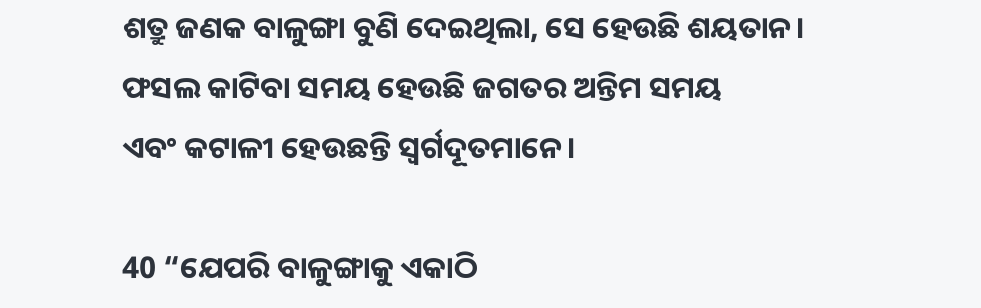ଶତ୍ରୁ ଜଣକ ବାଳୁଙ୍ଗା ବୁଣି ଦେଇଥିଲା, ସେ ହେଉଛି ଶୟତାନ। ଫସଲ କାଟିବା ସମୟ ହେଉଛି ଜଗତର ଅନ୍ତିମ ସମୟ ଏବଂ ‌‌କଟାଳୀ ହେଉଛନ୍ତି ସ୍ୱର୍ଗଦୂତମାନେ।

40 “ଯେପରି ବାଳୁଙ୍ଗାକୁ ଏକାଠି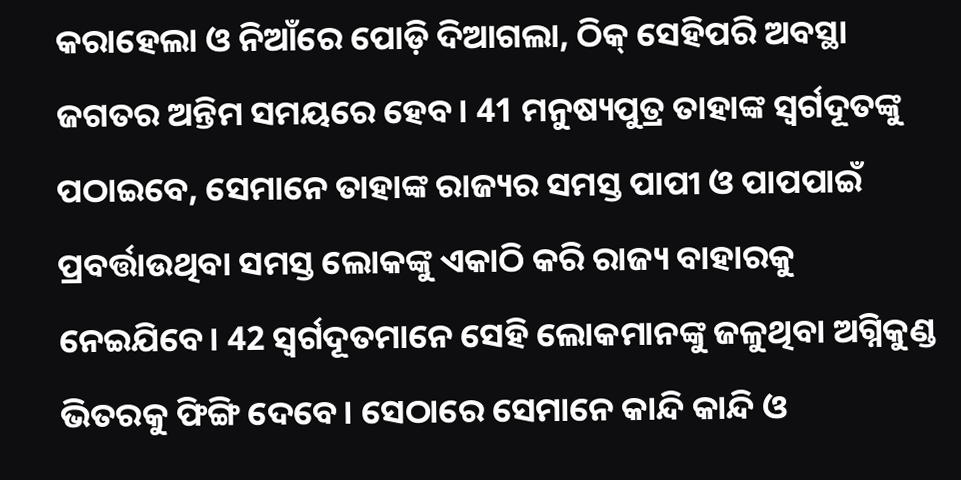କରାହେଲା ଓ ନିଆଁରେ ପୋଡ଼ି ଦିଆଗଲା, ଠିକ୍ ସେହିପରି ଅବସ୍ଥା ଜଗତର ଅନ୍ତିମ ସମୟରେ ହେବ। 41 ମନୁଷ୍ୟପୁତ୍ର ତାହାଙ୍କ ସ୍ୱର୍ଗଦୂତଙ୍କୁ ପଠାଇବେ, ସେମାନେ ତାହାଙ୍କ ରାଜ୍ୟର ସମସ୍ତ ପାପୀ ଓ ପାପପାଇଁ ପ୍ରବର୍ତ୍ତାଉଥିବା ସମସ୍ତ ଲୋକଙ୍କୁ ଏକାଠି କରି ରାଜ୍ୟ ବାହାରକୁ ନେଇଯିବେ। 42 ସ୍ୱର୍ଗଦୂତମାନେ ସେହି ଲୋକମାନଙ୍କୁ ଜଳୁଥିବା ଅଗ୍ନିକୁଣ୍ଡ ଭିତରକୁ ଫିଙ୍ଗି ଦେବେ। ସେଠାରେ ସେମାନେ କାନ୍ଦି କାନ୍ଦି ଓ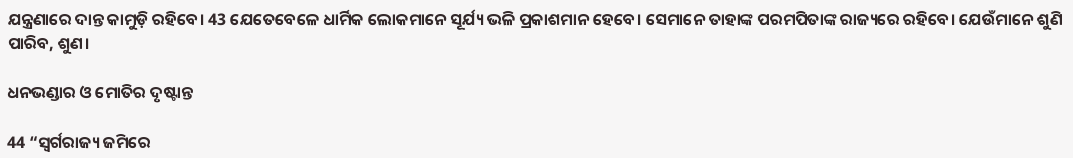ଯନ୍ତ୍ରଣାରେ ଦାନ୍ତ କାମୁଡ଼ି ରହିବେ। 43 ଯେତେବେଳେ ଧାର୍ମିକ ଲୋକମାନେ ସୂର୍ଯ୍ୟ ଭଳି ପ୍ରକାଶମାନ ହେବେ। ସେମାନେ ତାହାଙ୍କ ପରମପିତାଙ୍କ ରାଜ୍ୟରେ ରହିବେ। ଯେଉଁମାନେ ଶୁଣି ପାରିବ, ଶୁଣ।

ଧନଭଣ୍ଡାର ଓ ମୋତିର ଦୃଷ୍ଟାନ୍ତ

44 “ସ୍ୱର୍ଗରାଜ୍ୟ ଜମିରେ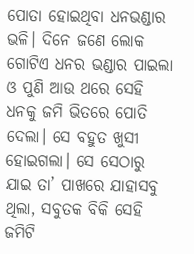ପୋତା ହୋଇଥିବା ଧନଭଣ୍ଡାର ଭଳି। ଦିନେ ଜଣେ ଲୋକ ଗୋଟିଏ ଧନର ଭଣ୍ଡାର ପାଇଲା ଓ ପୁଣି ଆଉ ଥରେ ସେହି ଧନକୁ ଜମି ଭିତରେ ପୋତି ଦେଲା। ସେ ବହୁତ ଖୁସୀ ହୋଇଗଲା। ସେ ସେଠାରୁ ଯାଇ ତା’ ପାଖରେ ଯାହାସବୁ ଥିଲା, ସବୁତକ ବିକି ସେହି ଜମିଟି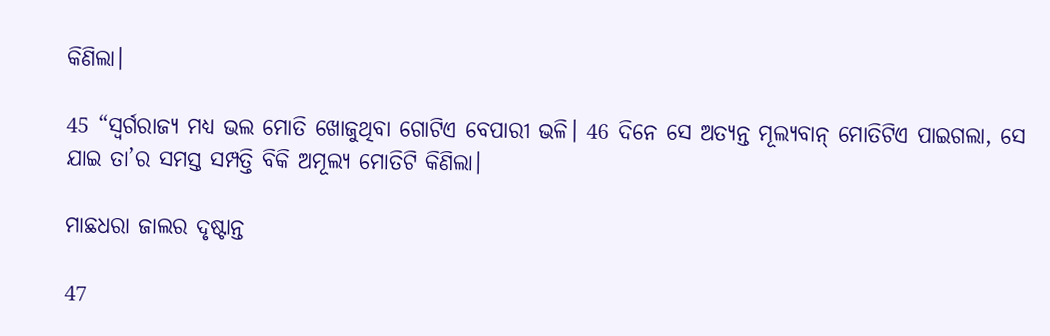କିଣିଲା।

45 “ସ୍ୱର୍ଗରାଜ୍ୟ ମଧ୍ୟ ଭଲ ମୋତି ଖୋଜୁଥିବା ଗୋଟିଏ ବେପାରୀ ଭଳି। 46 ଦିନେ ସେ ଅତ୍ୟନ୍ତ ମୂଲ୍ୟବାନ୍ ମୋତିଟିଏ ପାଇଗଲା, ସେ ଯାଇ ତା’ର ସମସ୍ତ ସମ୍ପତ୍ତି ବିକି ଅମୂଲ୍ୟ ମୋତିଟି କିଣିଲା।

ମାଛଧରା ଜାଲର ଦୃଷ୍ଟାନ୍ତ

47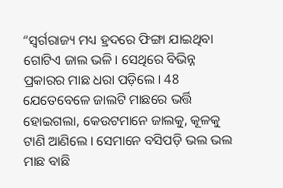“ସ୍ୱର୍ଗରାଜ୍ୟ ମଧ୍ୟ ହ୍ରଦରେ ଫିଙ୍ଗା ଯାଇଥିବା ଗୋଟିଏ ଜାଲ ଭଳି। ସେଥିରେ ବିଭିନ୍ନ ପ୍ରକାରର ମାଛ ଧରା ପଡ଼ିଲେ। 48 ଯେତେବେଳେ ଜାଲଟି ମାଛରେ ଭର୍ତ୍ତି ହୋଇଗଲା, କେଉଟମାନେ ଜାଲକୁ, କୂଳକୁ ଟାଣି ଆଣିଲେ। ସେମାନେ ବସିପଡ଼ି ଭଲ ଭଲ ମାଛ ବାଛି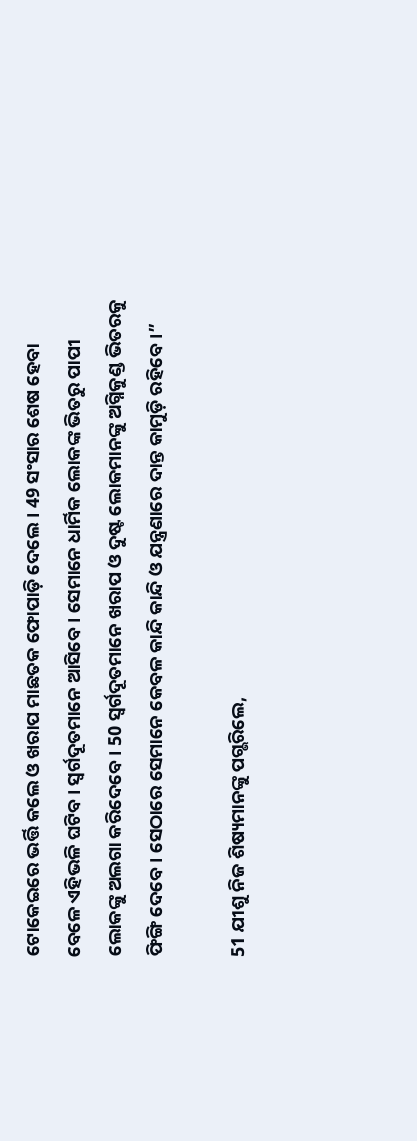ଟୋକେଇରେ ଭର୍ତ୍ତି କଲେ ଓ ଖରାପ ମାଛତକ ଫୋପାଡ଼ି ଦେଲେ। 49 ସଂସାର ଶେଷ ହେବା ବେଳେ ଏହିଭଳି ଘଟିବ। ସ୍ୱର୍ଗଦୂତମାନେ ଆସିବେ। ସେମାନେ ଧାର୍ମିକ ଲୋକଙ୍କ ଭିତରୁ ପାପୀ ଲୋକଙ୍କୁ ଅଲଗା କରିଦେବେ। 50 ସ୍ୱର୍ଗଦୂତମାନେ ଖରାପ ଓ ଦୁଷ୍ଟ ଲୋକମାନଙ୍କୁ ଅଗ୍ନିକୁଣ୍ଡ ଭିତରକୁ ଫିଙ୍ଗି ଦେବେ। ସେଠାରେ ସେମାନେ କେବଳ କାନ୍ଦି କାନ୍ଦି ଓ ଯନ୍ତ୍ରଣାରେ ଦାନ୍ତ କାମୁଡ଼ି ରହିବେ।”

51 ଯୀଶୁ ନିଜ ଶିଷ୍ୟମାନଙ୍କୁ ପଗ୍ଭରିଲେ,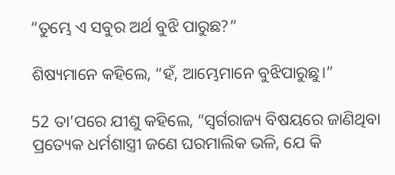“ତୁମ୍ଭେ ଏ ସବୁର ଅର୍ଥ ବୁଝି ପାରୁଛ?”

ଶିଷ୍ୟମାନେ କହିଲେ, “ହଁ, ଆମ୍ଭେମାନେ ବୁଝିପାରୁଛୁ।”

52 ତା’ପରେ ଯୀଶୁ କହିଲେ, “ସ୍ୱର୍ଗରାଜ୍ୟ ବିଷୟରେ ଜାଣିଥିବା ପ୍ରତ୍ୟେକ ଧର୍ମଶାସ୍ତ୍ରୀ ଜଣେ ଘରମାଲିକ ଭଳି, ଯେ କି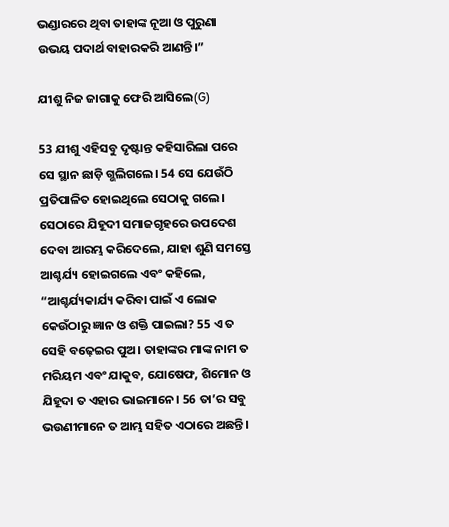ଭଣ୍ଡାରରେ ଥିବା ତାହାଙ୍କ ନୂଆ ଓ ପୁରୁଣା ଉଭୟ ପଦାର୍ଥ ବାହାରକରି ଆଣନ୍ତି।”

ଯୀଶୁ ନିଜ ଜାଗାକୁ ଫେରି ଆସିଲେ(G)

53 ଯୀଶୁ ଏହିସବୁ ଦୃଷ୍ଟାନ୍ତ କହିସାରିଲା ପରେ ସେ ସ୍ଥାନ ଛାଡ଼ି ଗ୍ଭଲିଗଲେ। 54 ସେ ଯେଉଁଠି ପ୍ରତିପାଳିତ ହୋଇଥିଲେ ସେଠାକୁ ଗଲେ। ସେଠାରେ ଯିହୂଦୀ ସମାଜଗୃହରେ ଉପଦେଶ ଦେବା ଆରମ୍ଭ କରିଦେଲେ, ଯାହା ଶୁଣି ସମସ୍ତେ ଆଶ୍ଚର୍ଯ୍ୟ ହୋଇଗଲେ ଏବଂ କହିଲେ, “ଆଶ୍ଚର୍ଯ୍ୟକାର୍ଯ୍ୟ କରିବା ପାଇଁ ଏ ଲୋକ କେଉଁଠାରୁ ଜ୍ଞାନ ଓ ଶକ୍ତି ପାଇଲା? 55 ଏ ତ ସେହି ବଢ଼େଇର ପୁଅ। ତାହାଙ୍କର ମାଙ୍କ ନାମ ତ ମରିୟମ ଏବଂ ଯାକୁବ, ଯୋଷେଫ, ଶିମୋନ ଓ ଯିହୂଦା ତ ଏହାର ଭାଇମାନେ। 56 ତା’ର ସବୁ ଭଉଣୀମାନେ ତ ଆମ୍ଭ ସହିତ ଏଠାରେ ଅଛନ୍ତି।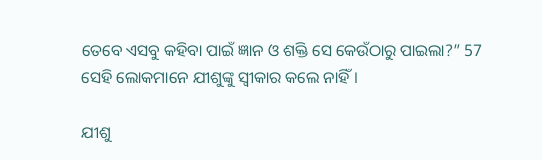ତେବେ ଏସବୁ କହିବା ପାଇଁ ଜ୍ଞାନ ଓ ଶକ୍ତି ସେ କେଉଁଠାରୁ ପାଇଲା?” 57 ସେହି ଲୋକମାନେ ଯୀଶୁଙ୍କୁ ସ୍ୱୀକାର କଲେ ନାହିଁ।

ଯୀଶୁ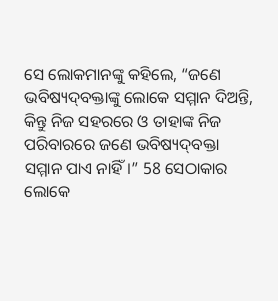ସେ ଲୋକମାନଙ୍କୁ କହିଲେ, “ଜଣେ ଭବିଷ୍ୟ‌‌‌‌‌‌‌ଦ୍‌‌ବକ୍ତାଙ୍କୁ ଲୋକେ ସମ୍ମାନ ଦିଅନ୍ତି, କିନ୍ତୁ ନିଜ ସହରରେ ଓ ତାହାଙ୍କ ନିଜ ପରିବାରରେ ଜଣେ ଭବିଷ୍ୟ‌‌‌‌‌‌‌ଦ୍‌‌ବକ୍ତା ସମ୍ମାନ ପାଏ ନାହିଁ।” 58 ସେଠାକାର ଲୋକେ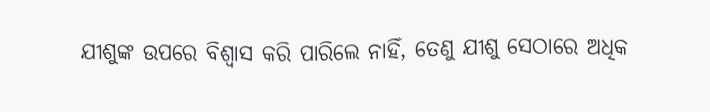ଯୀଶୁଙ୍କ ଉପରେ ବିଶ୍ୱାସ କରି ପାରିଲେ ନାହିଁ, ତେଣୁ ଯୀଶୁ ସେଠାରେ ଅଧିକ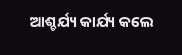ଆଶ୍ଚର୍ଯ୍ୟ କାର୍ଯ୍ୟ କଲେ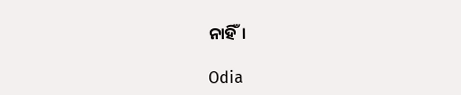ନାହିଁ।

Odia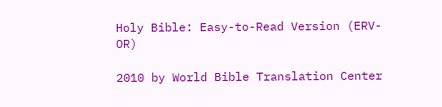Holy Bible: Easy-to-Read Version (ERV-OR)

2010 by World Bible Translation Center